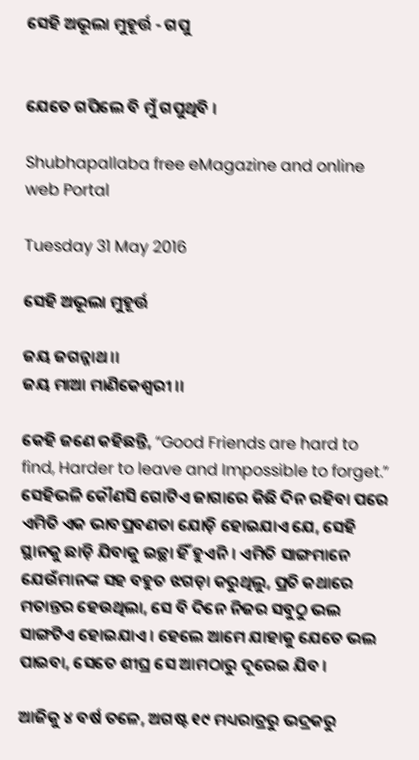ସେହି ଅଭୂଲା ମୁହୂର୍ତ୍ତ - ଗପୁ


ଯେତେ ଗପିଲେ ବି ମୁଁ ଗପୁଥିବି ।

Shubhapallaba free eMagazine and online web Portal

Tuesday 31 May 2016

ସେହି ଅଭୂଲା ମୁହୂର୍ତ୍ତ

ଜୟ ଜଗନ୍ନାଥ ।।
ଜୟ ମାଆ ମାଣିକେଶ୍ୱରୀ ।।

କେହି ଜଣେ କ‌ହିଛନ୍ତି, “Good Friends are hard to find, Harder to leave and Impossible to forget.”
ସେହିଭଳି କୌଣସି ଗୋଟିଏ ଜାଗାରେ କିଛି ଦିନ ରହିବା ପରେ ଏମିତି ଏକ ଭାବପ୍ରବଣତା ଯୋଡ଼ି ହୋଇଯାଏ ଯେ, ସେହି ସ୍ଥାନ‌କୁ ଛାଡ଼ି ଯିବାକୁ ଇଚ୍ଛା ହିଁ ହୁଏନି । ଏମିତି ସାଙ୍ଗମାନେ ଯେଉଁମାନଙ୍କ ସ‌ହ ବ‌ହୁତ ଝଗଡ଼ା କରୁଥିଲୁ, ପ୍ରତି କଥାରେ ମତାନ୍ତର ହେଉଥିଲା, ସେ ବି ଦିନେ ନିଜର ସବୁଠୁ ଭଲ ସାଙ୍ଗଟିଏ ହୋଇଯାଏ । ହେଲେ ଆମେ ଯାହାକୁ ଯେତେ ଭଲ ପାଇବା, ସେତେ ଶୀଘ୍ର ସେ ଆମଠାରୁ ଦୂରେଇ ଯିବ ।

ଆଜିକୁ ୪ ବର୍ଷ ତଳେ, ଅଗଷ୍ଟ ୧୯ ମଧ୍ୟରାତ୍ରରୁ ଭଦ୍ରକରୁ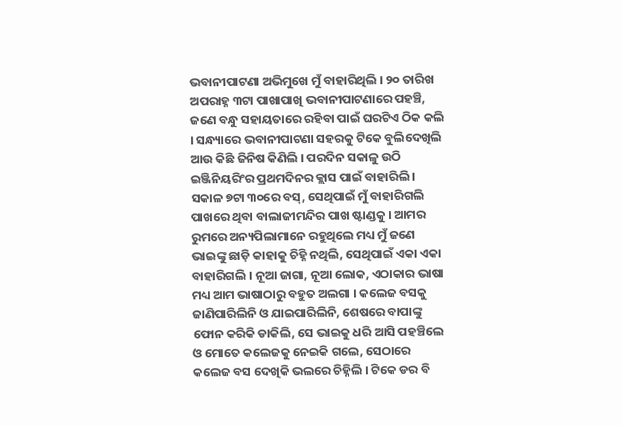ଭବାନୀପାଟଣା ଅଭିମୁଖେ ମୁଁ ବାହାରିଥିଲି । ୨୦ ତାରିଖ ଅପରାହ୍ନ ୩ଟା ପାଖାପାଖି ଭବାନୀପାଟଣାରେ ପ‌ହ‌ଞ୍ଚି, ଜଣେ ବନ୍ଧୁ ସ‌ହାୟତାରେ ରହିବା ପାଇଁ ଘରଟିଏ ଠିକ କଲି । ସନ୍ଧ୍ୟାରେ ଭବାନୀପାଟଣା ସ‌ହରକୁ ଟିକେ ବୁଲିଦେଖିଲି ଆଉ କିଛି ଜିନିଷ କିଣିଲି । ପରଦିନ ସକାଳୁ ଉଠି ଇଞ୍ଜିନିୟରିଂର ପ୍ରଥମଦିନର କ୍ଲାସ ପାଇଁ ବାହାରିଲି । ସକାଳ ୭ଟା ୩୦ରେ ବସ୍, ସେଥିପାଇଁ ମୁଁ ବାହାରିଗଲି ପାଖରେ ଥିବା ବାଲାଜୀମନ୍ଦିର ପାଖ ଷ୍ଟାଣ୍ଡକୁ । ଆମର ରୁମରେ ଅନ୍ୟପିଲାମାନେ ରହୁଥିଲେ ମଧ୍ୟ ମୁଁ ଜଣେ ଭାଇଙ୍କୁ ଛାଡ଼ି କାହାକୁ ଚିହ୍ନି ନଥିଲି, ସେଥିପାଇଁ ଏକା ଏକା ବାହାରିଗଲି । ନୂଆ ଜାଗା, ନୂଆ ଲୋକ, ଏଠାକାର ଭାଷା ମଧ୍ୟ ଆମ ଭାଷାଠାରୁ ବ‌ହୁତ ଅଲଗା । କଲେଜ ବସକୁ ଜାଣିପାରିଲିନି ଓ ଯାଇପାରିଲିନି, ଶେଷରେ ବାପାଙ୍କୁ ଫୋନ କରିକି ଡାକିଲି, ସେ ଭାଇକୁ ଧରି ଆସି ପ‌ହ‌ଞ୍ଚିଲେ ଓ ମୋତେ କଲେଜକୁ ନେଇକି ଗଲେ, ସେଠାରେ କଲେଜ ବସ ଦେଖିକି ଭଲରେ ଚିହ୍ନିଲି । ଟିକେ ଡର ବି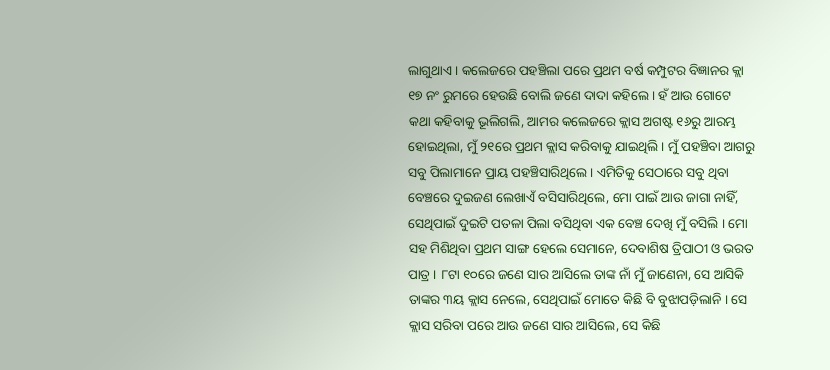ଲାଗୁଥାଏ । କଲେଜରେ ପ‌ହ‌ଞ୍ଚିଲା ପରେ ପ୍ରଥମ ବର୍ଷ କମ୍ପୁଟର ବିଜ୍ଞାନର କ୍ଲା ୧୭ ନଂ ରୁମରେ ହେଉଛି ବୋଲି ଜଣେ ଦାଦା କ‌ହିଲେ । ହଁ ଆଉ ଗୋଟେ କ‌ଥା କ‌ହିବାକୁ ଭୂଲିଗଲି, ଆମର କଲେଜରେ କ୍ଲାସ ଅଗଷ୍ଟ ୧୬ରୁ ଆରମ୍ଭ ହୋଇଥିଲା, ମୁଁ ୨୧ରେ ପ୍ରଥମ କ୍ଲାସ କରିବାକୁ ଯାଇଥିଲି । ମୁଁ ପ‌ହ‌ଞ୍ଚିବା ଆଗରୁ ସବୁ ପିଲାମାନେ ପ୍ରାୟ ପ‌ହ‌ଞ୍ଚିସାରିଥିଲେ । ଏମିତିକୁ ସେଠାରେ ସବୁ ଥିବା ବେଞ୍ଚରେ ଦୁଇଜଣ ଲେଖାଏଁ ବସିସାରିଥିଲେ, ମୋ ପାଇଁ ଆଉ ଜାଗା ନାହିଁ, ସେଥିପାଇଁ ଦୁଇଟି ପତଳା ପିଲା ବସିଥିବା ଏକ ବେଞ୍ଚ ଦେଖି ମୁଁ ବସିଲି । ମୋ ସ‌ହ ମିଶିଥିବା ପ୍ରଥମ ସାଙ୍ଗ ହେଲେ ସେମାନେ, ଦେବାଶିଷ ତ୍ରିପାଠୀ ଓ ଭରତ ପାତ୍ର । ୮ଟା ୧୦ରେ ଜଣେ ସାର ଆସିଲେ ତାଙ୍କ ନାଁ ମୁଁ ଜାଣେନା, ସେ ଆସିକି ତାଙ୍କର ୩ୟ କ୍ଲାସ ନେଲେ, ସେଥିପାଇଁ ମୋତେ କିଛି ବି ବୁଝାପଡ଼ିଲାନି । ସେ କ୍ଲାସ ସରିବା ପରେ ଆଉ ଜଣେ ସାର ଆସିଲେ, ସେ କିଛି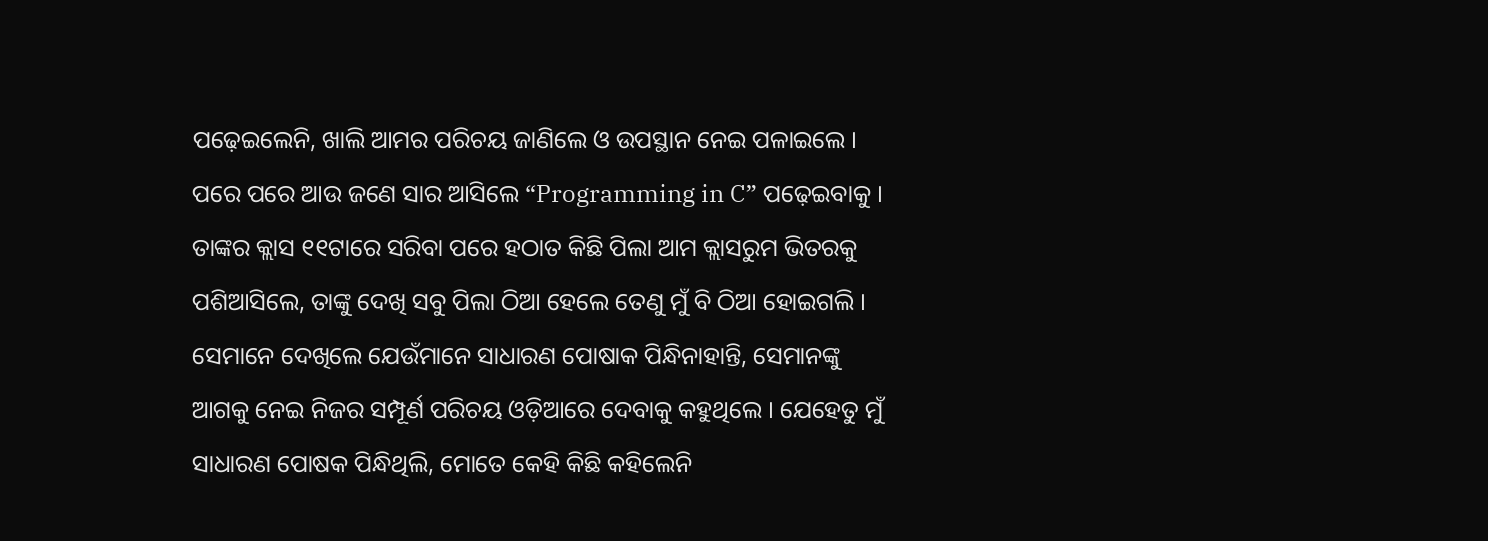ପଢ଼େଇଲେନି, ଖାଲି ଆମର ପରିଚୟ ଜାଣିଲେ ଓ ଉପସ୍ଥାନ ନେଇ ପଳାଇଲେ । ପରେ ପରେ ଆଉ ଜଣେ ସାର ଆସିଲେ “Programming in C” ପଢ଼େଇବାକୁ । ତାଙ୍କର କ୍ଲାସ ୧୧ଟାରେ ସରିବା ପରେ ହଠାତ କିଛି ପିଲା ଆମ କ୍ଲାସରୁମ ଭିତରକୁ ପଶିଆସିଲେ, ତାଙ୍କୁ ଦେଖି ସବୁ ପିଲା ଠିଆ ହେଲେ ତେଣୁ ମୁଁ ବି ଠିଆ ହୋଇଗଲି । ସେମାନେ ଦେଖିଲେ ଯେଉଁମାନେ ସାଧାରଣ ପୋଷାକ ପିନ୍ଧିନାହାନ୍ତି, ସେମାନଙ୍କୁ ଆଗକୁ ନେଇ ନିଜର ସମ୍ପୂର୍ଣ ପରିଚୟ ଓଡ଼ିଆରେ ଦେବାକୁ କ‌ହୁଥିଲେ । ଯେହେତୁ ମୁଁ ସାଧାରଣ ପୋଷକ ପିନ୍ଧିଥିଲି, ମୋତେ କେହି କିଛି କ‌ହିଲେନି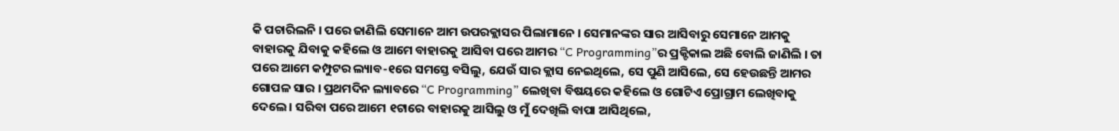କି ପଚାରିଲନି । ପରେ ଜାଣିଲି ସେମାନେ ଆମ ଉପରକ୍ଲାସର ପିଲାମାନେ । ସେମାନଙ୍କର ସାର ଆସିବାରୁ ସେମାନେ ଆମକୁ ବାହାରକୁ ଯିବାକୁ କ‌ହିଲେ ଓ ଆମେ ବାହାରକୁ ଆସିବା ପରେ ଆମର “C Programming”ର ପ୍ରକ୍ଟିକାଲ ଅଛି ବୋଲି ଜାଣିଲି । ତା ପରେ ଆମେ କମ୍ପୁଟର ଲ୍ୟାବ-୧ରେ ସମସ୍ତେ ବସିଲୁ, ଯେଉଁ ସାର କ୍ଲାସ ନେଇଥିଲେ, ସେ ପୁଣି ଆସିଲେ, ସେ ହେଉଛନ୍ତି ଆମର ଗୋପଳ ସାର । ପ୍ରଥମଦିନ ଲ୍ୟାବରେ “C Programming” ଲେଖିବା ବିଷୟରେ କ‌ହିଲେ ଓ ଗୋଟିଏ ପ୍ରୋଗ୍ରାମ ଲେଖିବାକୁ ଦେଲେ । ସରିବା ପରେ ଆମେ ୧ଟାରେ ବାହାରକୁ ଆସିଲୁ ଓ ମୁଁ ଦେଖିଲି ବାପା ଆସିଥିଲେ,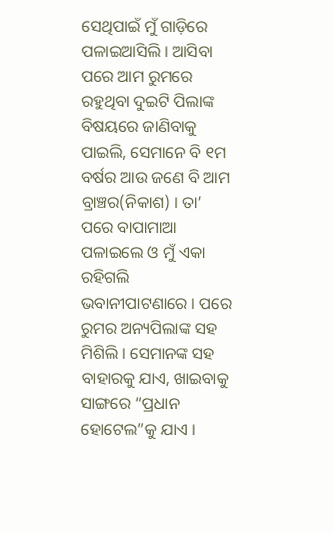ସେଥିପାଇଁ ମୁଁ ଗାଡ଼ିରେ ପଳାଇଆସିଲି । ଆସିବା ପରେ ଆମ ରୁମରେ ର‌ହୁଥିବା ଦୁଇଟି ପିଲାଙ୍କ ବିଷୟରେ ଜାଣିବାକୁ ପାଇଲି, ସେମାନେ ବି ୧ମ ବର୍ଷର ଆଉ ଜଣେ ବି ଆମ ବ୍ରାଞ୍ଚର(ନିକାଶ) । ତା’ ପରେ ବାପାମାଆ ପଳାଇଲେ ଓ ମୁଁ ଏକା ରହିଗଲି ଭବାନୀପାଟଣାରେ । ପରେ ରୁମର ଅନ୍ୟପିଲାଙ୍କ ସ‌ହ ମିଶିଲି । ସେମାନଙ୍କ ସ‌ହ ବାହାରକୁ ଯାଏ, ଖାଇବାକୁ ସାଙ୍ଗରେ “ପ୍ରଧାନ ହୋଟେଲ”କୁ ଯାଏ ।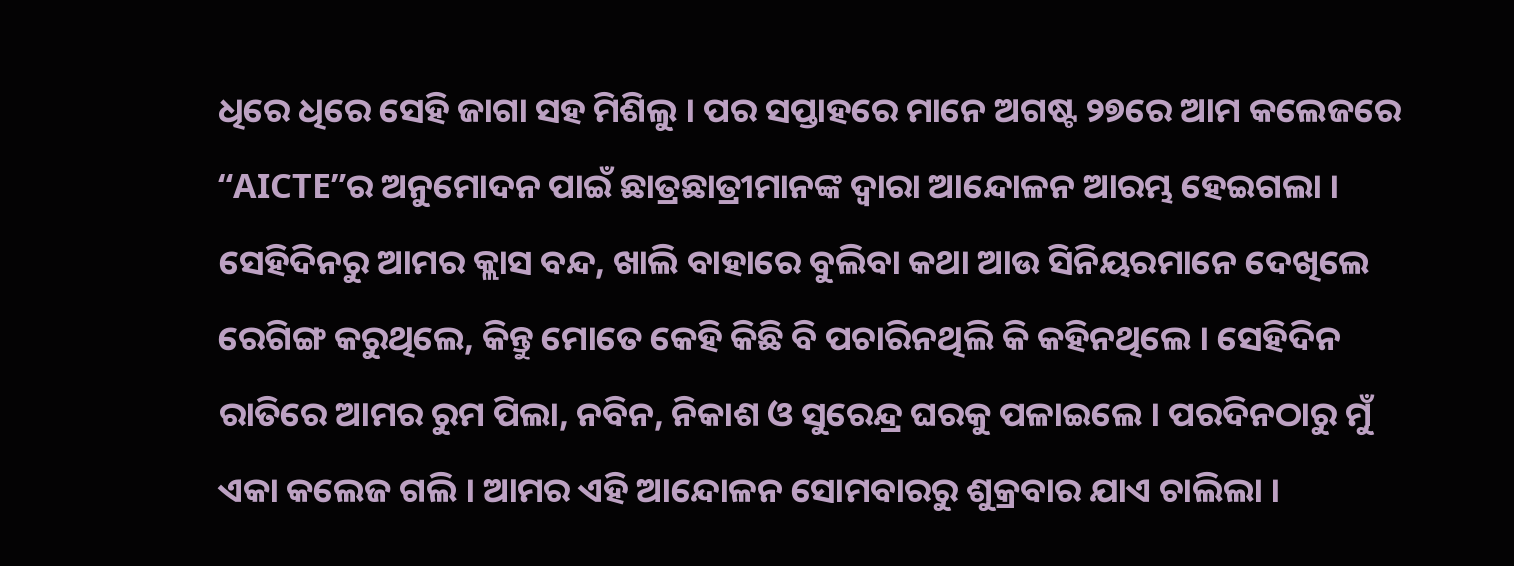ଧିରେ ଧିରେ ସେହି ଜାଗା ସ‌ହ ମିଶିଲୁ । ପର ସପ୍ତାହରେ ମାନେ ଅଗଷ୍ଟ ୨୭ରେ ଆମ କଲେଜରେ “AICTE”ର ଅନୁମୋଦନ ପାଇଁ ଛାତ୍ରଛାତ୍ରୀମାନଙ୍କ ଦ୍ୱାରା ଆନ୍ଦୋଳନ ଆରମ୍ଭ ହେଇଗଲା । ସେହିଦିନରୁ ଆମର କ୍ଲାସ ବନ୍ଦ, ଖାଲି ବାହାରେ ବୁଲିବା କ‌ଥା ଆଉ ସିନିୟରମାନେ ଦେଖିଲେ ରେଗିଙ୍ଗ କରୁଥିଲେ, କିନ୍ତୁ ମୋତେ କେହି କିଛି ବି ପଚାରିନଥିଲି କି କ‌ହିନଥିଲେ । ସେହିଦିନ ରାତିରେ ଆମର ରୁମ ପିଲା, ନବିନ, ନିକାଶ ଓ ସୁରେନ୍ଦ୍ର ଘରକୁ ପଳାଇଲେ । ପରଦିନଠାରୁ ମୁଁ ଏକା କଲେଜ ଗଲି । ଆମର ଏହି ଆନ୍ଦୋଳନ ସୋମ‌ବାରରୁ ଶୁକ୍ରବାର ଯାଏ ଚାଲିଲା ।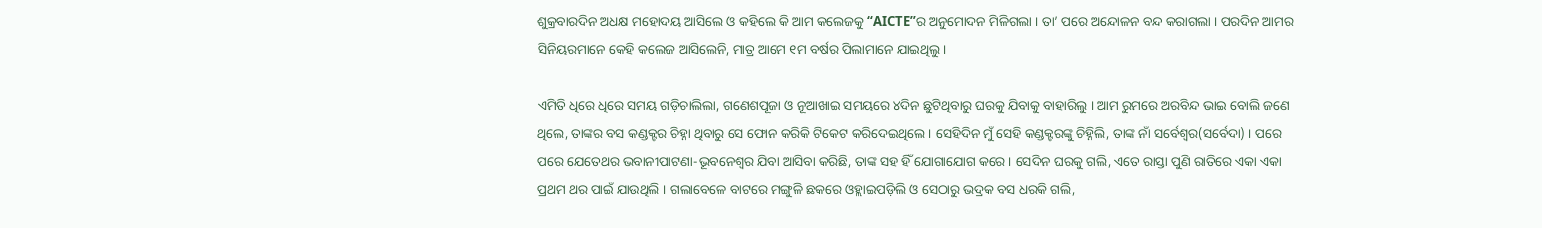ଶୁକ୍ରବାରଦିନ ଅଧକ୍ଷ ମହୋଦୟ ଆସିଲେ ଓ କ‌ହିଲେ କି ଆମ କଲେଜକୁ “AICTE”ର ଅନୁମୋଦନ ମିଳିଗଲା । ତା’ ପରେ ଅନ୍ଦୋଳନ ବନ୍ଦ କରାଗଲା । ପରଦିନ ଆମର ସିନିୟରମାନେ କେହି କଲେଜ ଆସିଲେନି, ମାତ୍ର ଆମେ ୧ମ ବର୍ଷର ପିଲାମାନେ ଯାଇଥିଲୁ ।

ଏମିତି ଧିରେ ଧିରେ ସମୟ ଗଡ଼ିଚାଲିଲା, ଗଣେଶପୂଜା ଓ ନୂଆଖାଇ ସମୟରେ ୪ଦିନ ଛୁଟିଥିବାରୁ ଘରକୁ ଯିବାକୁ ବାହାରିଲୁ । ଆମ ରୁମରେ ଅରବିନ୍ଦ ଭାଇ ବୋଲି ଜଣେ ଥିଲେ, ତାଙ୍କର ବସ କଣ୍ଡକ୍ଟର ଚିହ୍ନା ଥିବାରୁ ସେ ଫୋନ କରିକି ଟିକେଟ କରିଦେଇଥିଲେ । ସେହିଦିନ ମୁଁ ସେହି କଣ୍ଡକ୍ଟରଙ୍କୁ ଚିହ୍ନିଲି, ତାଙ୍କ ନାଁ ସର୍ବେଶ୍ୱର(ସର୍ବେଦା) । ପରେ ପରେ ଯେତେଥର ଭବାନୀପାଟଣା-ଭୂବନେଶ୍ୱର ଯିବା ଆସିବା କରିଛି, ତାଙ୍କ ସ‌ହ ହିଁ ଯୋଗାଯୋଗ କରେ । ସେଦିନ ଘରକୁ ଗଲି, ଏତେ ରାସ୍ତା ପୁଣି ରାତିରେ ଏକା ଏକା ପ୍ରଥମ ଥର ପାଇଁ ଯାଉଥିଲି । ଗଲାବେଳେ ବାଟରେ ମଙ୍ଗୁଳି ଛକରେ ଓହ୍ଲାଇପଡ଼ିଲି ଓ ସେଠାରୁ ଭଦ୍ରକ ବସ ଧରକି ଗଲି,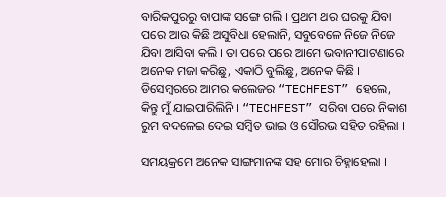ବାରିକପୁରରୁ ବାପାଙ୍କ ସଙ୍ଗେ ଗଲି । ପ୍ରଥମ ଥର ଘରକୁ ଯିବା ପରେ ଆଉ କିଛି ଅସୁବିଧା ହେଲାନି, ସବୁବେଳେ ନିଜେ ନିଜେ ଯିବା ଆସିବା କଲି । ତା ପରେ ପରେ ଆମେ ଭବାନୀପାଟଣାରେ ଅନେକ ମଜା କରିଛୁ, ଏକାଠି ବୁଲିଛୁ, ଅନେକ କିଛି । ଡିସେମ୍ବରରେ ଆମର କଲେଜର “TECHFEST” ହେଲେ, କିନ୍ତୁ ମୁଁ ଯାଇପାରିଲିନି । “TECHFEST” ସରିବା ପରେ ନିକାଶ ରୁମ ବଦଳେଇ ଦେଇ ସମ୍ବିତ ଭାଇ ଓ ସୌରଭ ସ‌ହିତ ରହିଲା ।

ସମୟକ୍ରମେ ଅନେକ ସାଙ୍ଗମାନଙ୍କ ସ‌ହ ମୋର ଚିହ୍ନାହେଲା ।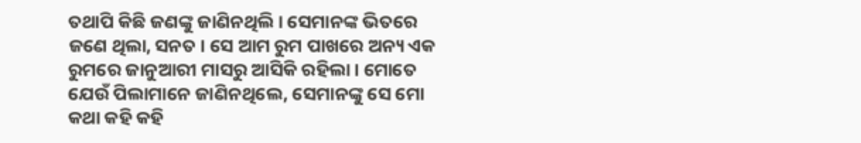ତ‌ଥାପି କିଛି ଜଣଙ୍କୁ ଜାଣିନଥିଲି । ସେମାନଙ୍କ ଭିତରେ ଜଣେ ଥିଲା, ସନତ । ସେ ଆମ ରୁମ ପାଖରେ ଅନ୍ୟ ଏକ ରୁମରେ ଜାନୁଆରୀ ମାସରୁ ଆସିକି ରହିଲା । ମୋତେ ଯେଉଁ ପିଲାମାନେ ଜାଣିନଥିଲେ, ସେମାନଙ୍କୁ ସେ ମୋ କଥା କ‌ହି କ‌ହି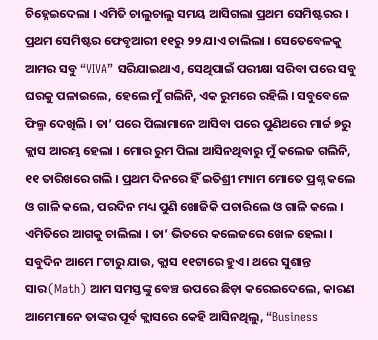ଚିହ୍ନେଇଦେଲା । ଏମିତି ଚାଲୁଚାଲୁ ସମୟ ଆସିଗଲା ପ୍ରଥମ ସେମିଷ୍ଟରର । ପ୍ରଥମ ସେମିଷ୍ଟର ଫେବୃଆରୀ ୧୧ରୁ ୨୨ ଯାଏ ଚାଲିଲା । ସେତେବେଳକୁ ଆମର ସବୁ “VIVA” ସରିଯାଇଥାଏ, ସେଥିପାଇଁ ପରୀକ୍ଷା ସରିବା ପରେ ସବୁ ଘରକୁ ପଳାଇଲେ, ହେଲେ ମୁଁ ଗଲିନି, ଏକ ରୁମରେ ରହିଲି । ସବୁବେଳେ ଫିଲ୍ମ ଦେଖିଲି । ତା’ ପରେ ପିଲାମାନେ ଆସିବା ପରେ ପୁଣିଥରେ ମାର୍ଚ୍ଚ ୭ରୁ କ୍ଲାସ ଆରମ୍ଭ ହେଲା । ମୋର ରୁମ ପିଲା ଆସିନଥିବାରୁ ମୁଁ କଲେଜ ଗଲିନି, ୧୧ ତାରିଖରେ ଗଲି । ପ୍ରଥମ ଦିନରେ ହିଁ ଇତିଶ୍ରୀ ମ୍ୟାମ ମୋତେ ପ୍ରଶ୍ନ କଲେ ଓ ଗାଳି କଲେ, ପରଦିନ ମଧ୍ୟ ପୁଣି ଖୋଜିକି ପଚାରିଲେ ଓ ଗାଳି କଲେ । ଏମିତିରେ ଆଗକୁ ଚାଲିଲା । ତା’ ଭିତରେ କଲେଜରେ ଖେଳ ହେଲା । ସବୁଦିନ ଆମେ ୮ଟାରୁ ଯାଉ, କ୍ଲାସ ୧୧ଟାରେ ହୁଏ । ଥରେ ସୁଶାନ୍ତ ସାର(Math) ଆମ ସମସ୍ତଙ୍କୁ ବେଞ୍ଚ ଉପରେ ଛିଡ଼ା କରେଇଦେଲେ, କାରଣ ଆମେମାନେ ତାଙ୍କର ପୂର୍ବ କ୍ଲାସରେ କେହି ଆସିନଥିଲୁ, “Business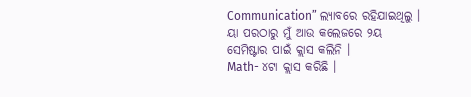Communication” ଲ୍ୟାବରେ ରହିଯାଇଥିଲୁ । ୟା ପରଠାରୁ ମୁଁ ଆଉ କଲେଜରେ ୨ୟ ସେମିଷ୍ଟାର ପାଇଁ କ୍ଲାସ କଲିନି ।
Math- ୪ଟା କ୍ଲାସ କରିଛି ।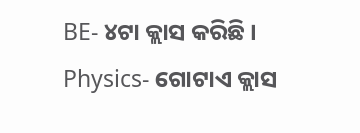BE- ୪ଟା କ୍ଲାସ କରିଛି ।
Physics- ଗୋଟାଏ କ୍ଲାସ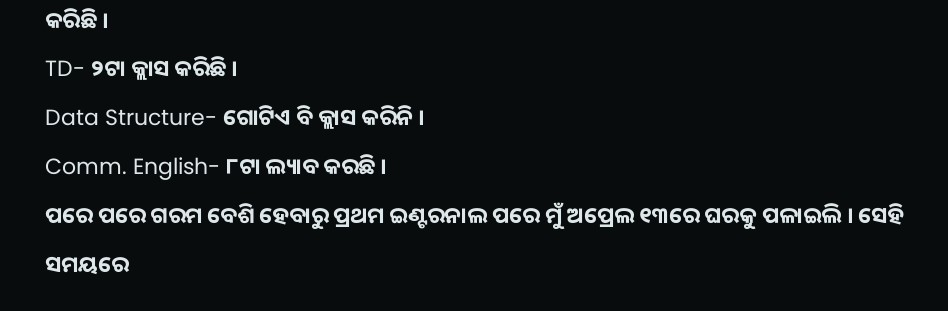କରିଛି ।
TD- ୨ଟା କ୍ଲାସ କରିଛି ।
Data Structure- ଗୋଟିଏ ବି କ୍ଲାସ କରିନି ।
Comm. English- ୮ଟା ଲ୍ୟାବ କରଛି ।
ପରେ ପରେ ଗରମ ବେଶି ହେବାରୁ ପ୍ରଥମ ଇଣ୍ଟରନାଲ ପରେ ମୁଁ ଅପ୍ରେଲ ୧୩ରେ ଘରକୁ ପଳାଇଲି । ସେହି ସମୟରେ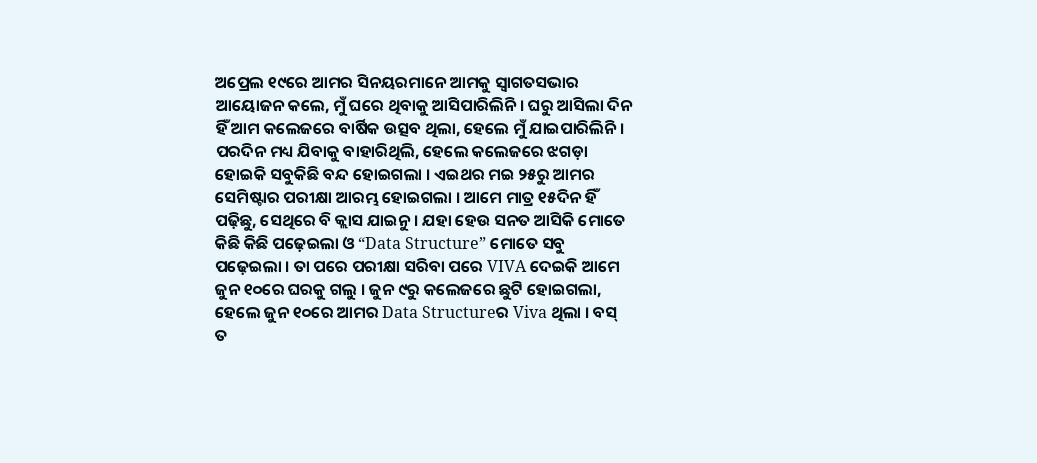ଅପ୍ରେଲ ୧୯ରେ ଆମର ସିନୟରମାନେ ଆମକୁ ସ୍ୱାଗତସଭାର ଆୟୋଜନ କଲେ, ମୁଁ ଘରେ ଥିବାକୁ ଆସିପାରିଲିନି । ଘରୁ ଆସିଲା ଦିନ ହିଁ ଆମ କଲେଜରେ ବାର୍ଷିକ ଉତ୍ସବ ଥିଲା, ହେଲେ ମୁଁ ଯାଇପାରିଲିନି । ପରଦିନ ମଧ୍ୟ ଯିବାକୁ ବାହାରିଥିଲି, ହେଲେ କଲେଜରେ ଝଗଡ଼ା ହୋଇକି ସବୁକିଛି ବନ୍ଦ ହୋଇଗଲା । ଏଇଥର ମଇ ୨୫ରୁ ଆମର ସେମିଷ୍ଟାର ପରୀକ୍ଷା ଆରମ୍ଭ ହୋଇଗଲା । ଆମେ ମାତ୍ର ୧୫ଦିନ ହିଁ ପଢ଼ିଛୁ, ସେଥିରେ ବି କ୍ଲାସ ଯାଇନୁ । ଯହା ହେଉ ସନତ ଆସିକି ମୋତେ କିଛି କିଛି ପଢ଼େଇଲା ଓ “Data Structure” ମୋତେ ସବୁ ପଢ଼େଇଲା । ତା ପରେ ପରୀକ୍ଷା ସରିବା ପରେ VIVA ଦେଇକି ଆମେ ଜୁନ ୧୦ରେ ଘରକୁ ଗଲୁ । ଜୁନ ୯ରୁ କଲେଜରେ ଛୁଟି ହୋଇଗଲା, ହେଲେ ଜୁନ ୧୦ରେ ଆମର Data Structureର Viva ଥିଲା । ବସ୍ ତ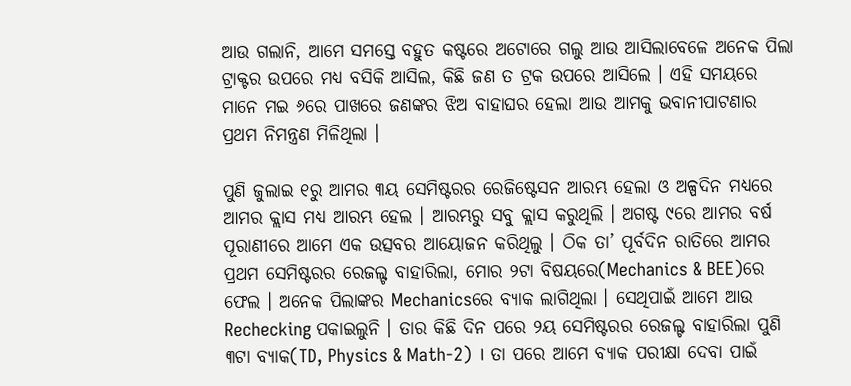ଆଉ ଗଲାନି, ଆମେ ସମସ୍ତେ ବ‌ହୁତ କଷ୍ଟରେ ଅଟୋରେ ଗଲୁ ଆଉ ଆସିଲାବେଳେ ଅନେକ ପିଲା ଟ୍ରାକ୍ଟର ଉପରେ ମଧ୍ୟ ବସିକି ଆସିଲ, କିଛି ଜଣ ତ ଟ୍ରକ ଉପରେ ଆସିଲେ । ଏହି ସମୟରେ ମାନେ ମଇ ୬ରେ ପାଖରେ ଜଣଙ୍କର ଝିଅ ବାହାଘର ହେଲା ଆଉ ଆମକୁ ଭବାନୀପାଟଣାର ପ୍ରଥମ ନିମନ୍ତ୍ରଣ ମିଳିଥିଲା ।

ପୁଣି ଜୁଲାଇ ୧ରୁ ଆମର ୩ୟ ସେମିଷ୍ଟରର ରେଜିଷ୍ଟେସନ ଆରମ୍ଭ ହେଲା ଓ ଅଳ୍ପଦିନ ମଧ୍ୟରେ ଆମର କ୍ଲାସ ମଧ୍ୟ ଆରମ୍ଭ ହେଲ । ଆରମ୍ଭରୁ ସବୁ କ୍ଲାସ କରୁଥିଲି । ଅଗଷ୍ଟ ୯ରେ ଆମର ବର୍ଷ ପୂରାଣୀରେ ଆମେ ଏକ ଉତ୍ସବର ଆୟୋଜନ କରିଥିଲୁ । ଠିକ ତା’ ପୂର୍ବଦିନ ରାତିରେ ଆମର ପ୍ରଥମ ସେମିଷ୍ଟରର ରେଜଲ୍ଟ ବାହାରିଲା, ମୋର ୨ଟା ବିଷୟରେ(Mechanics & BEE)ରେ ଫେଲ । ଅନେକ ପିଲାଙ୍କର Mechanicsରେ ବ୍ୟାକ ଲାଗିଥିଲା । ସେଥିପାଇଁ ଆମେ ଆଉ Rechecking ପକାଇଲୁନି । ତାର କିଛି ଦିନ ପରେ ୨ୟ ସେମିଷ୍ଟରର ରେଜଲ୍ଟ ବାହାରିଲା ପୁଣି ୩ଟା ବ୍ୟାକ(TD, Physics & Math-2) । ତା ପରେ ଆମେ ବ୍ୟାକ ପରୀକ୍ଷା ଦେବା ପାଇଁ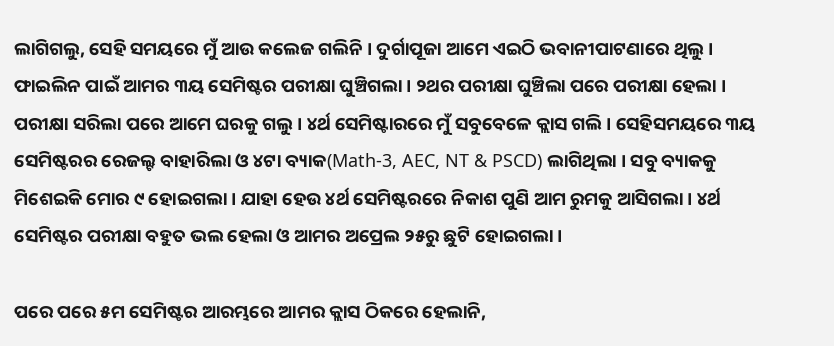ଲାଗିଗଲୁ, ସେହି ସମୟରେ ମୁଁ ଆଉ କଲେଜ ଗଲିନି । ଦୁର୍ଗାପୂଜା ଆମେ ଏଇଠି ଭବାନୀପାଟଣାରେ ଥିଲୁ । ଫାଇଲିନ ପାଇଁ ଆମର ୩ୟ ସେମିଷ୍ଟର ପରୀକ୍ଷା ଘୁଞ୍ଚିଗଲା । ୨ଥର ପରୀକ୍ଷା ଘୁଞ୍ଚିଲା ପରେ ପରୀକ୍ଷା ହେଲା । ପରୀକ୍ଷା ସରିଲା ପରେ ଆମେ ଘରକୁ ଗଲୁ । ୪ର୍ଥ ସେମିଷ୍ଟାରରେ ମୁଁ ସବୁବେଳେ କ୍ଲାସ ଗଲି । ସେହିସମୟରେ ୩ୟ ସେମିଷ୍ଟରର ରେଜଲ୍ଟ ବାହାରିଲା ଓ ୪ଟା ବ୍ୟାକ(Math-3, AEC, NT & PSCD) ଲାଗିଥିଲା । ସବୁ ବ୍ୟାକ‌କୁ ମିଶେଇକି ମୋର ୯ ହୋଇଗଲା । ଯାହା ହେଉ ୪ର୍ଥ ସେମିଷ୍ଟରରେ ନିକାଶ ପୁଣି ଆମ ରୁମକୁ ଆସିଗଲା । ୪ର୍ଥ ସେମିଷ୍ଟର ପରୀକ୍ଷା ବ‌ହୁତ ଭଲ ହେଲା ଓ ଆମର ଅପ୍ରେଲ ୨୫ରୁ ଛୁଟି ହୋଇଗଲା ।

ପରେ ପରେ ୫ମ ସେମିଷ୍ଟର ଆରମ୍ଭରେ ଆମର କ୍ଲାସ ଠିକରେ ହେଲାନି,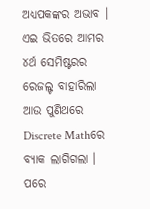ଅଧ୍ୟପକଙ୍କର ଅଭାବ । ଏଇ ଭିତରେ ଆମର ୪ର୍ଥ ସେମିଷ୍ଟରର ରେଜଲ୍ଟ ବାହାରିଲା ଆଉ ପୁଣିଥରେ Discrete Mathରେ ବ୍ୟାକ ଲାଗିଗଲା । ପରେ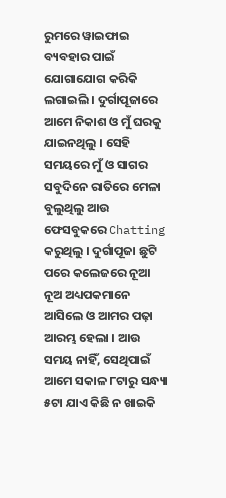ରୁମରେ ୱାଇଫାଇ ବ୍ୟବ‌ହାର ପାଇଁ ଯୋଗାଯୋଗ କରିକି ଲଗାଇଲି । ଦୁର୍ଗାପୂଜାରେ ଆମେ ନିକାଶ ଓ ମୁଁ ଘରକୁ ଯାଇନଥିଲୁ । ସେହି ସମୟରେ ମୁଁ ଓ ସାଗର ସବୁଦିନେ ରାତିରେ ମେଳା ବୁଲୁଥିଲୁ ଆଉ ଫେସବୁକରେ Chatting କରୁଥିଲୁ । ଦୁର୍ଗାପୂଜା ଛୁଟି ପରେ କଲେଜରେ ନୂଆ ନୂଅ ଅଧ୍ୟପକମାନେ ଆସିଲେ ଓ ଆମର ପଢ଼ା ଆରମ୍ଭ ହେଲା । ଆଉ ସମୟ ନାହିଁ, ସେଥିପାଇଁ ଆମେ ସକାଳ ୮ଟାରୁ ସନ୍ଧ୍ୟା ୫ଟା ଯାଏ କିଛି ନ ଖାଇକି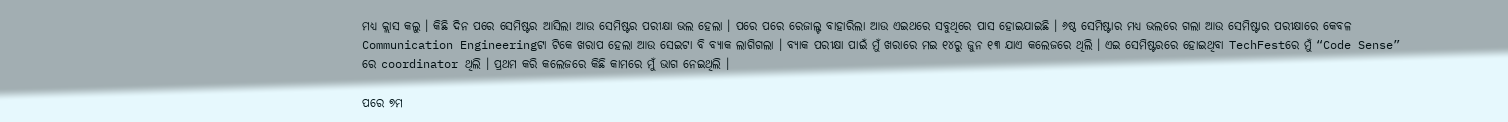ମଧ୍ୟ କ୍ଲାସ କଲୁ । କିଛି ଦିନ ପରେ ସେମିଷ୍ଟର ଆସିଲା ଆଉ ସେମିଷ୍ଟର ପରୀକ୍ଷା ଭଲ ହେଲା । ପରେ ପରେ ରେଜାଲ୍ଟ ବାହାରିଲା ଆଉ ଏଇଥରେ ସବୁଥିରେ ପାସ ହୋଇଯାଇଛି । ୬ଷ୍ଠ ସେମିଷ୍ଟାର ମଧ୍ୟ ଭଲରେ ଗଲା ଆଉ ସେମିଷ୍ଟାର ପରୀକ୍ଷାରେ କେବଳ Communication Engineeringଟା ଟିକେ ଖରାପ ହେଲା ଆଉ ସେଇଟା ବି ବ୍ୟାକ ଲାଗିଗଲା । ବ୍ୟାକ ପରୀକ୍ଷା ପାଇଁ ମୁଁ ଖରାରେ ମଇ ୧୪ରୁ ଜୁନ ୧୩ ଯାଏ କଲେଜରେ ଥିଲି । ଏଇ ସେମିଷ୍ଟରରେ ହୋଇଥିବା TechFestରେ ମୁଁ “Code Sense” ରେ coordinator ଥିଲି । ପ୍ରଥମ କରି କଲେଜରେ କିଛି କାମରେ ମୁଁ ଭାଗ ନେଇଥିଲି ।

ପରେ ୭ମ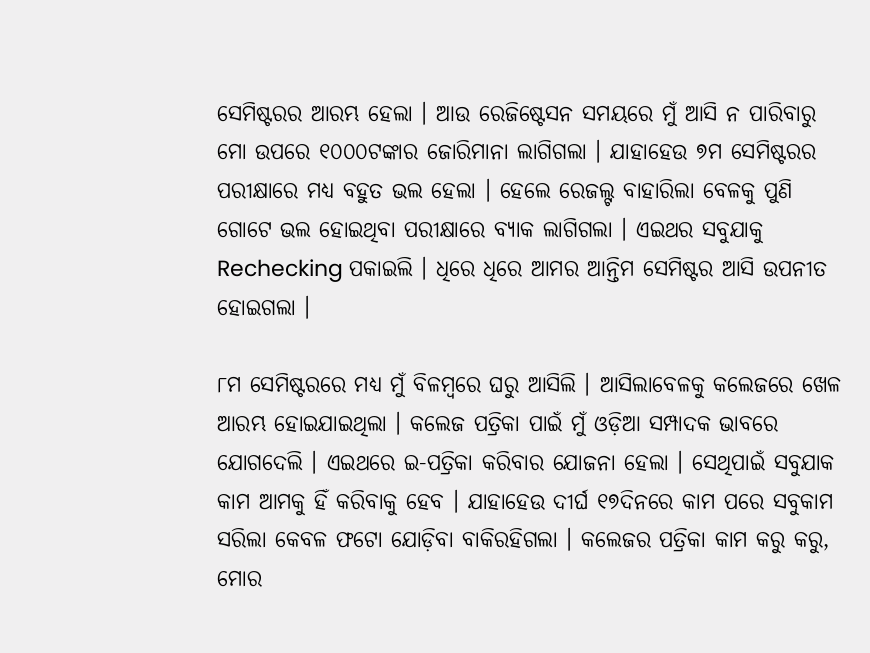ସେମିଷ୍ଟରର ଆରମ୍ଭ ହେଲା । ଆଉ ରେଜିଷ୍ଟେସନ ସମୟରେ ମୁଁ ଆସି ନ ପାରିବାରୁ ମୋ ଉପରେ ୧୦୦୦ଟଙ୍କାର ଜୋରିମାନା ଲାଗିଗଲା । ଯାହାହେଉ ୭ମ ସେମିଷ୍ଟରର ପରୀକ୍ଷାରେ ମଧ୍ୟ ବ‌ହୁତ ଭଲ ହେଲା । ହେଲେ ରେଜଲ୍ଟ ବାହାରିଲା ବେଳକୁ ପୁଣି ଗୋଟେ ଭଲ ହୋଇଥିବା ପରୀକ୍ଷାରେ ବ୍ୟାକ ଲାଗିଗଲା । ଏଇଥର ସବୁଯାକୁ Rechecking ପକାଇଲି । ଧିରେ ଧିରେ ଆମର ଆନ୍ତିମ ସେମିଷ୍ଟର ଆସି ଉପନୀତ ହୋଇଗଲା ।

୮ମ ସେମିଷ୍ଟରରେ ମଧ୍ୟ ମୁଁ ବିଳମ୍ବରେ ଘରୁ ଆସିଲି । ଆସିଲାବେଳକୁ କଲେଜରେ ଖେଳ ଆରମ୍ଭ ହୋଇଯାଇଥିଲା । କଲେଜ ପତ୍ରିକା ପାଇଁ ମୁଁ ଓଡ଼ିଆ ସମ୍ପାଦକ ଭାବରେ ଯୋଗଦେଲି । ଏଇଥରେ ଇ-ପତ୍ରିକା କରିବାର ଯୋଜନା ହେଲା । ସେଥିପାଇଁ ସବୁଯାକ କାମ ଆମକୁ ହିଁ କରିବାକୁ ହେବ । ଯାହାହେଉ ଦୀର୍ଘ ୧୭ଦିନରେ କାମ ପରେ ସବୁକାମ ସରିଲା କେବଳ ଫଟୋ ଯୋଡ଼ିବା ବାକିରହିଗଲା । କଲେଜର ପତ୍ରିକା କାମ କରୁ କରୁ, ମୋର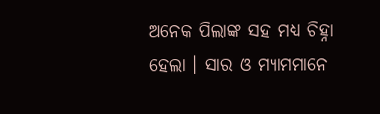ଅନେକ ପିଲାଙ୍କ ସ‌ହ ମଧ୍ୟ ଚିହ୍ନା ହେଲା । ସାର ଓ ମ୍ୟାମମାନେ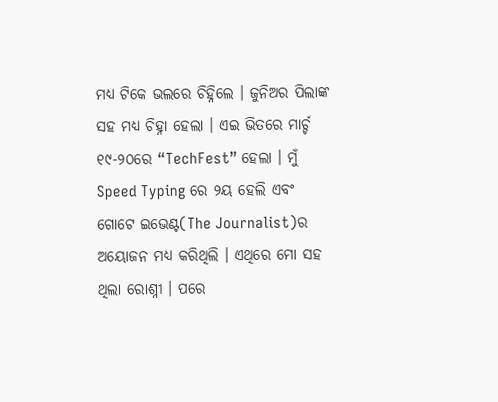ମଧ୍ୟ ଟିକେ ଭଲରେ ଚିହ୍ନିଲେ । ଜୁନିଅର ପିଲାଙ୍କ ସ‌ହ ମଧ୍ୟ ଚିହ୍ନା ହେଲା । ଏଇ ଭିତରେ ମାର୍ଚ୍ଚ ୧୯-୨୦ରେ “TechFest” ହେଲା । ମୁଁ Speed Typing ରେ ୨ୟ ହେଲି ଏବଂ ଗୋଟେ ଇଭେଣ୍ଟ(The Journalist)ର ଅୟୋଜନ ମଧ୍ୟ କରିଥିଲି । ଏଥିରେ ମୋ ସ‌ହ ଥିଲା ରୋଶ୍ନୀ । ପରେ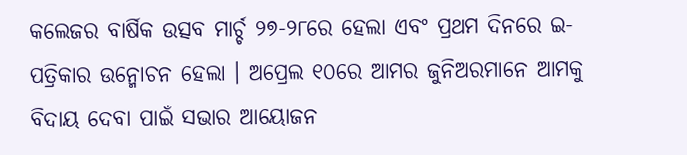କଲେଜର ବାର୍ଷିକ ଉତ୍ସବ ମାର୍ଚ୍ଚ ୨୭-୨୮ରେ ହେଲା ଏବଂ ପ୍ରଥମ ଦିନରେ ଇ-ପତ୍ରିକାର ଉନ୍ମୋଚନ ହେଲା । ଅପ୍ରେଲ ୧୦ରେ ଆମର ଜୁନିଅରମାନେ ଆମକୁ ବିଦାୟ ଦେବା ପାଇଁ ସଭାର ଆୟୋଜନ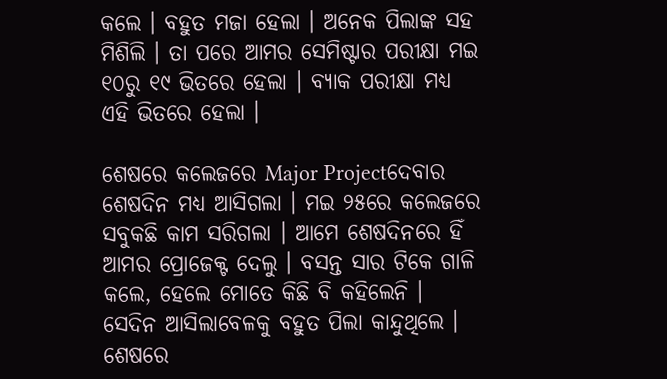କଲେ । ବ‌ହୁତ ମଜା ହେଲା । ଅନେକ ପିଲାଙ୍କ ସ‌ହ ମିଶିଲି । ତା ପରେ ଆମର ସେମିଷ୍ଟାର ପରୀକ୍ଷା ମଇ ୧୦ରୁ ୧୯ ଭିତରେ ହେଲା । ବ୍ୟାକ ପରୀକ୍ଷା ମଧ୍ୟ ଏହି ଭିତରେ ହେଲା ।

ଶେଷରେ କଲେଜରେ Major Projectଦେବାର ଶେଷଦିନ ମଧ୍ୟ ଆସିଗଲା । ମଇ ୨୫ରେ କଲେଜରେ ସବୁକଛି କାମ ସରିଗଲା । ଆମେ ଶେଷଦିନରେ ହିଁ ଆମର ପ୍ରୋଜେକ୍ଟ ଦେଲୁ । ବସନ୍ତ ସାର ଟିକେ ଗାଳି କଲେ, ହେଲେ ମୋତେ କିଛି ବି କ‌ହିଲେନି । ସେଦିନ ଆସିଲାବେଳକୁ ବ‌ହୁତ ପିଲା କାନ୍ଦୁଥିଲେ । ଶେଷରେ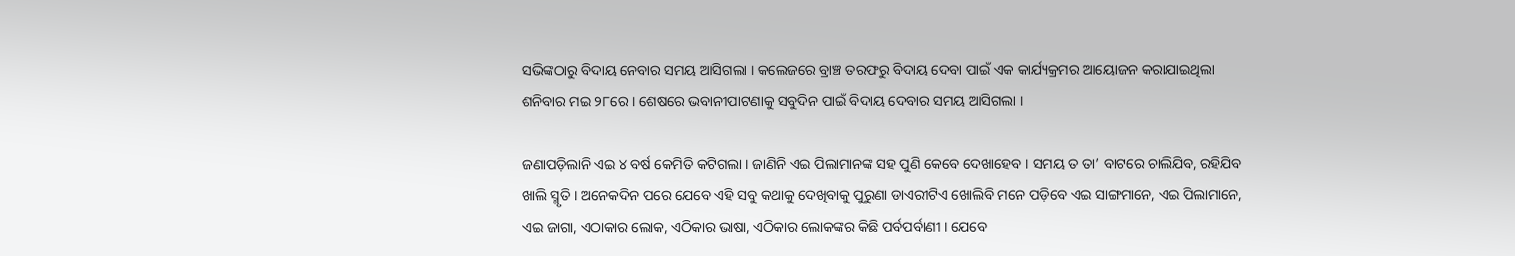ସଭିଙ୍କଠାରୁ ବିଦାୟ ନେବାର ସମୟ ଆସିଗଲା । କଲେଜରେ ବ୍ରାଞ୍ଚ ତରଫରୁ ବିଦାୟ ଦେବା ପାଇଁ ଏକ କାର୍ଯ୍ୟକ୍ରମର ଆୟୋଜନ କରାଯାଇଥିଲା ଶନିବାର ମଇ ୨୮ରେ । ଶେଷରେ ଭବାନୀପାଟଣାକୁ ସବୁଦିନ ପାଇଁ ବିଦାୟ ଦେବାର ସମୟ ଆସିଗଲା ।

ଜଣାପଡ଼ିଲାନି ଏଇ ୪ ବର୍ଷ କେମିତି କଟିଗଲା । ଜାଣିନି ଏଇ ପିଲାମାନଙ୍କ ସ‌ହ ପୁଣି କେବେ ଦେଖାହେବ । ସମୟ ତ ତା’ ବାଟରେ ଚାଲିଯିବ, ରହିଯିବ ଖାଲି ସ୍ମୃତି । ଅନେକଦିନ ପରେ ଯେବେ ଏହି ସବୁ କଥାକୁ ଦେଖିବାକୁ ପୁରୁଣା ଡାଏରୀଟିଏ ଖୋଲିବି ମନେ ପଡ଼ିବେ ଏଇ ସାଙ୍ଗମାନେ, ଏଇ ପିଲାମାନେ, ଏଇ ଜାଗା, ଏଠାକାର ଲୋକ, ଏଠିକାର ଭାଷା, ଏଠିକାର ଲୋକଙ୍କର କିଛି ପର୍ବପର୍ବାଣୀ । ଯେବେ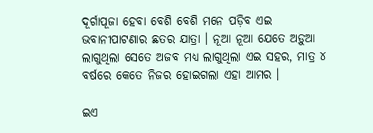ଦୂର୍ଗାପୂଜା ହେବା ବେଶି ବେଶି ମନେ ପଡ଼ିବ ଏଇ ଭବାନୀପାଟଣାର ଛତର ଯାତ୍ରା । ନୂଆ ନୂଆ ଯେତେ ଅଡ଼ୁଆ ଲାଗୁଥିଲା ସେତେ ଅଜବ ମଧ୍ୟ ଲାଗୁଥିଲା ଏଇ ସ‌ହର, ମାତ୍ର ୪ ବର୍ଷରେ କେତେ ନିଜର ହୋଇଗଲା ଏହା ଆମର ।

ଇଏ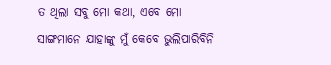ତ ଥିଲା ସବୁ ମୋ କଥା, ଏବେ ମୋ ସାଙ୍ଗମାନେ ଯାହାଙ୍କୁ ମୁଁ କେବେ ଭୁଲିପାରିବିନି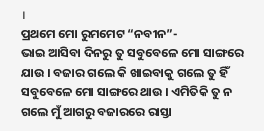।
ପ୍ରଥମେ ମୋ ରୁମମେଟ “ନବୀନ”-
ଭାଇ ଆସିବା ଦିନରୁ ତୁ ସବୁବେଳେ ମୋ ସାଙ୍ଗରେ ଯାଉ । ବଜାର ଗଲେ କି ଖାଇବାକୁ ଗଲେ ତୁ ହିଁ ସବୁବେଳେ ମୋ ସାଙ୍ଗରେ ଥାଉ । ଏମିତିକି ତୁ ନ ଗଲେ ମୁଁ ଆଗରୁ ବଜାରରେ ରାସ୍ତା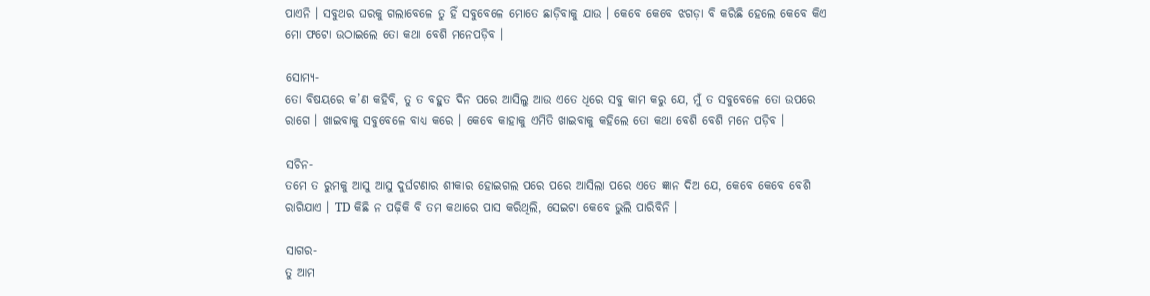ପାଏନି । ସବୁଥର ଘରକୁ ଗଲାବେଳେ ତୁ ହିଁ ସବୁବେଳେ ମୋତେ ଛାଡ଼ିବାକୁ ଯାଉ । କେବେ କେବେ ଝଗଡ଼ା ବି କରିଛି ହେଲେ କେବେ କିଏ ମୋ ଫଟୋ ଉଠାଇଲେ ତୋ କଥା ବେଶି ମନେପଡ଼ିବ ।

ସୋମ୍ୟ-
ତୋ ବିଷୟରେ କ’ଣ କ‌ହିବି, ତୁ ତ ବ‌ହୁତ ଦିନ ପରେ ଆସିଲୁ ଆଉ ଏତେ ଧିରେ ସବୁ କାମ କରୁ ଯେ, ମୁଁ ତ ସବୁବେଳେ ତୋ ଉପରେ ରାଗେ । ଖାଇବାକୁ ସବୁବେଳେ ବାଧ୍ୟ କରେ । କେବେ କାହାକୁ ଏମିତି ଖାଇବାକୁ କ‌ହିଲେ ତୋ କଥା ବେଶି ବେଶି ମନେ ପଡ଼ିବ ।

ସଚିନ-
ତମେ ତ ରୁମକୁ ଆସୁ ଆସୁ ଦୁର୍ଘଟଣାର ଶୀକାର ହୋଇଗଲ ପରେ ପରେ ଆସିଲା ପରେ ଏତେ ଜ୍ଞାନ ଦିଅ ଯେ, କେବେ କେବେ ବେଶି ରାଗିଯାଏ । TD କିଛି ନ ପଢ଼ିକି ବି ତମ କଥାରେ ପାସ କରିଥିଲି, ସେଇଟା କେବେ ଭୁଲି ପାରିବିନି ।

ସାଗର-
ତୁ ଆମ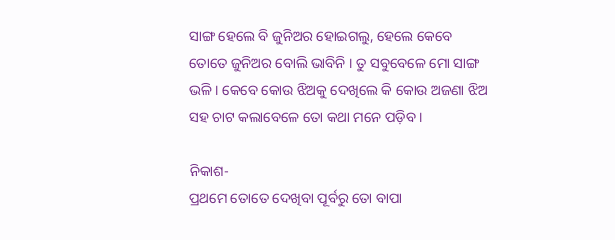ସାଙ୍ଗ ହେଲେ ବି ଜୁନିଅର ହୋଇଗଲୁ, ହେଲେ କେବେ ତୋତେ ଜୁନିଅର ବୋଲି ଭାବିନି । ତୁ ସବୁବେଳେ ମୋ ସାଙ୍ଗ ଭଳି । କେବେ କୋଉ ଝିଅକୁ ଦେଖିଲେ କି କୋଉ ଅଜଣା ଝିଅ ସ‌ହ ଚାଟ କଲାବେଳେ ତୋ କଥା ମନେ ପଡ଼ିବ ।

ନିକାଶ-
ପ୍ରଥମେ ତୋତେ ଦେଖିବା ପୂର୍ବରୁ ତୋ ବାପା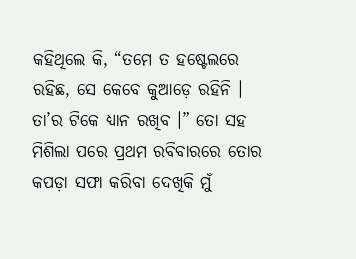କ‌ହିଥିଲେ କି, “ତମେ ତ ହଷ୍ଟେଲରେ ରହିଛ, ସେ କେବେ କୁଆଡ଼େ ରହିନି । ତା’ର ଟିକେ ଧ୍ୟାନ ରଖିବ ।” ତୋ ସ‌ହ ମିଶିଲା ପରେ ପ୍ରଥମ ରବିବାରରେ ତୋର କପଡ଼ା ସଫା କରିବା ଦେଖିକି ମୁଁ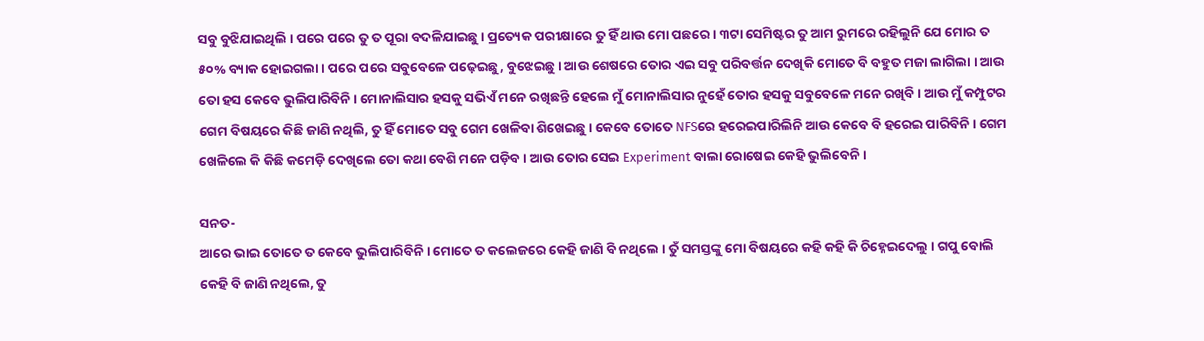ସବୁ ବୁଝିଯାଇଥିଲି । ପରେ ପରେ ତୁ ତ ପୂରା ବଦଳିଯାଇଛୁ । ପ୍ରତ୍ୟେକ ପରୀକ୍ଷାରେ ତୁ ହିଁ ଥାଉ ମୋ ପଛରେ । ୩ଟା ସେମିଷ୍ଟର ତୁ ଆମ ରୁମରେ ରହିଲୁନି ଯେ ମୋର ତ ୫୦% ବ୍ୟାକ ହୋଇଗଲା । ପରେ ପରେ ସବୁବେଳେ ପଢ଼େଇଛୁ, ବୁଝେଇଛୁ । ଆଉ ଶେଷରେ ତୋର ଏଇ ସବୁ ପରିବର୍ତ୍ତନ ଦେଖିକି ମୋତେ ବି ବ‌ହୁତ ମଜା ଲାଗିଲା । ଆଉ ତୋ ହସ କେବେ ଭୁଲିପାରିବିନି । ମୋନାଲିସାର ହସକୁ ସଭିଏଁ ମନେ ରଖିଛନ୍ତି ହେଲେ ମୁଁ ମୋନାଲିସାର ନୁହେଁ ତୋର ହସକୁ ସବୁବେଳେ ମନେ ରଖିବି । ଆଉ ମୁଁ କମ୍ପୁଟର ଗେମ ବିଷୟରେ କିଛି ଜାଣି ନଥିଲି, ତୁ ହିଁ ମୋତେ ସବୁ ଗେମ ଖେଳିବା ଶିଖେଇଛୁ । କେବେ ତୋତେ NFSରେ ହରେଇପାରିଲିନି ଆଉ କେବେ ବି ହରେଇ ପାରିବିନି । ଗେମ ଖେଳିଲେ କି କିଛି କମେଡ଼ି ଦେଖିଲେ ତୋ କଥା ବେଶି ମନେ ପଡ଼ିବ । ଆଉ ତୋର ସେଇ Experiment ବାଲା ରୋଷେଇ କେହି ଭୁଲିବେନି ।

ସନତ-
ଆରେ ଭାଇ ତୋତେ ତ କେବେ ଭୁଲିପାରିବିନି । ମୋତେ ତ କଲେଜରେ କେହି ଜାଣି ବି ନଥିଲେ । ତୁଁ ସମସ୍ତଙ୍କୁ ମୋ ବିଷୟରେ କ‌ହି କ‌ହି କି ଚିହ୍ନେଇଦେଲୁ । ଗପୁ ବୋଲି କେହି ବି ଜାଣି ନଥିଲେ, ତୁ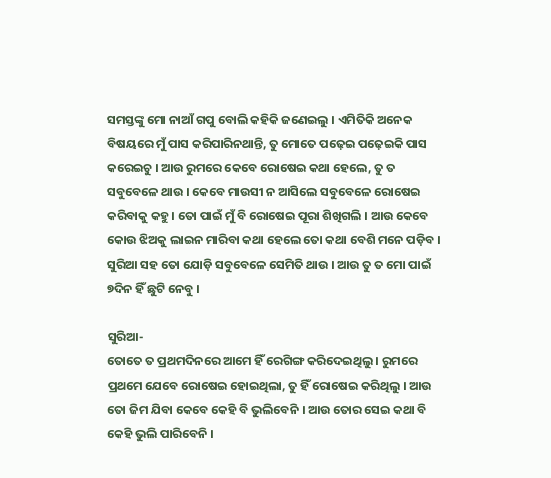ସମସ୍ତଙ୍କୁ ମୋ ନାଆଁ ଗପୁ ବୋଲି କ‌ହିକି ଜଣେଇଲୁ । ଏମିତିକି ଅନେକ ବିଷୟରେ ମୁଁ ପାସ କରିପାରିନଥାନ୍ତି, ତୁ ମୋତେ ପଢ଼େଇ ପଢ଼େଇକି ପାସ କରେଇଚୁ । ଆଉ ରୁମରେ କେବେ ରୋଷେଇ କଥା ହେଲେ, ତୁ ତ ସବୁବେଳେ ଥାଉ । କେବେ ମାଉସୀ ନ ଆସିଲେ ସବୁବେଳେ ରୋଷେଇ କରିବାକୁ କ‌ହୁ । ତୋ ପାଇଁ ମୁଁ ବି ରୋଷେଇ ପୂରା ଶିଖିଗଲି । ଆଉ କେବେ କୋଉ ଝିଅକୁ ଲାଇନ ମାରିବା କଥା ହେଲେ ତୋ କଥା ବେଶି ମନେ ପଡ଼ିବ । ସୁରିଆ ସ‌ହ ତୋ ଯୋଡ଼ି ସବୁବେଳେ ସେମିତି ଥାଉ । ଆଉ ତୁ ତ ମୋ ପାଇଁ ୭ଦିନ ହିଁ ଛୁଟି ନେବୁ ।

ସୁରିଆ-
ତୋତେ ତ ପ୍ରଥମଦିନରେ ଆମେ ହିଁ ରେଗିଙ୍ଗ କରିଦେଇଥିଲୁ । ରୁମରେ ପ୍ରଥମେ ଯେବେ ରୋଷେଇ ହୋଇଥିଲା, ତୁ ହିଁ ରୋଷେଇ କରିଥିଲୁ । ଆଉ ତୋ ଜିମ ଯିବା କେବେ କେହି ବି ଭୁଲିବେନି । ଆଉ ତୋର ସେଇ କଥା ବି କେହି ଭୁଲି ପାରିବେନି ।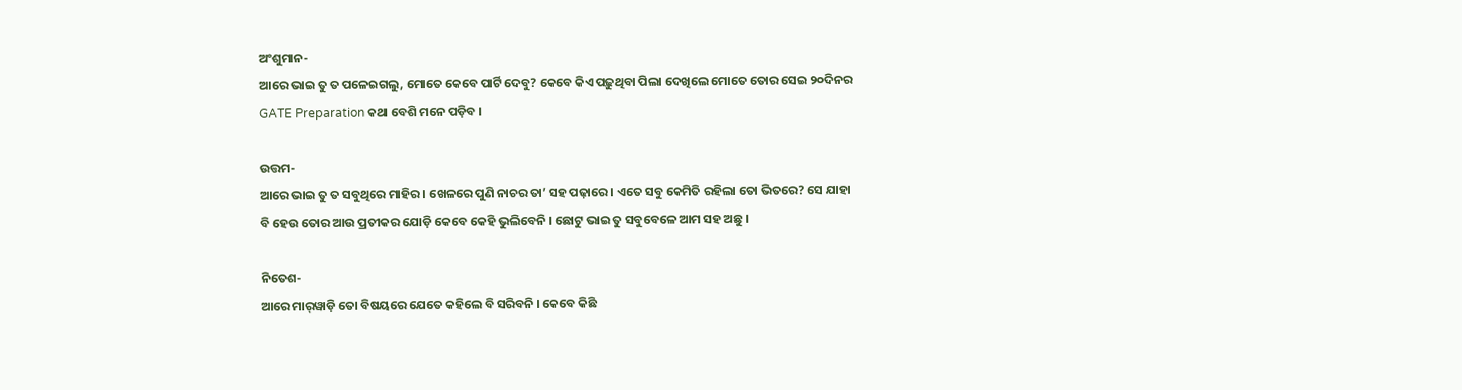ଅଂଶୁମାନ-
ଆରେ ଭାଇ ତୁ ତ ପଳେଇଗଲୁ, ମୋତେ କେବେ ପାର୍ଟି ଦେବୁ? କେବେ କିଏ ପଢ଼ୁଥିବା ପିଲା ଦେଖିଲେ ମୋତେ ତୋର ସେଇ ୨୦ଦିନର GATE Preparation କଥା ବେଶି ମନେ ପଡ଼ିବ ।

ଉତ୍ତମ-
ଆରେ ଭାଇ ତୁ ତ ସବୁଥିରେ ମାହିର । ଖେଳରେ ପୁଣି ନାଚର ତା’ ସ‌ହ ପଢ଼ାରେ । ଏତେ ସବୁ କେମିତି ରହିଲା ତୋ ଭିତରେ? ସେ ଯାହା ବି ହେଉ ତୋର ଆଉ ପ୍ରତୀକର ଯୋଡ଼ି କେବେ କେହି ଭୁଲିବେନି । ଛୋଟୁ ଭାଇ ତୁ ସବୁବେଳେ ଆମ ସ‌ହ ଅଛୁ ।

ନିତେଶ-
ଆରେ ମାର୍‌ୱାଡ଼ି ତୋ ବିଷୟରେ ଯେତେ କ‌ହିଲେ ବି ସରିବନି । କେବେ କିଛି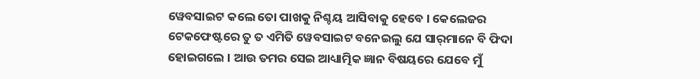ୱେବସାଇଟ କଲେ ତୋ ପାଖକୁ ନିଶ୍ଚୟ ଆସିବାକୁ ହେବେ । କେଲେଜର ଟେକଫେଷ୍ଟରେ ତୁ ତ ଏମିତି ୱେବସାଇଟ ବନେଇଲୁ ଯେ ସାର୍‌ମାନେ ବି ଫିଦା ହୋଇଗଲେ । ଆଉ ତମର ସେଇ ଆଧ୍ୟାତ୍ମିକ ଜ୍ଞାନ ବିଷୟରେ ଯେବେ ମୁଁ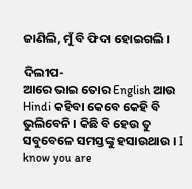ଜାଣିଲି, ମୁଁ ବି ଫିଦା ହୋଇଗଲି ।

ଦିଲୀପ-
ଆରେ ଭାଇ ତୋର English ଆଉ Hindi କ‌ହିବା କେବେ କେହି ବି ଭୁଲିବେନି । କିଛି ବି ହେଉ ତୁ ସବୁବେଳେ ସମସ୍ତଙ୍କୁ ହସାଉଥାଉ । I know you are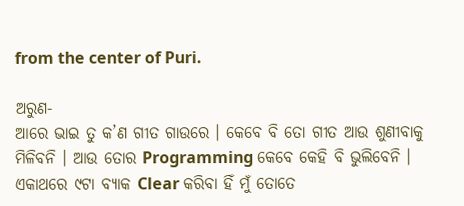from the center of Puri.

ଅରୁଣ-
ଆରେ ଭାଇ ତୁ କ’ଣ ଗୀତ ଗାଉରେ । କେବେ ବି ତୋ ଗୀତ ଆଉ ଶୁଣୀବାକୁ ମିଳିବନି । ଆଉ ତୋର Programming କେବେ କେହି ବି ଭୁଲିବେନି । ଏକାଥରେ ୯ଟା ବ୍ୟାକ Clear କରିବା ହିଁ ମୁଁ ତୋତେ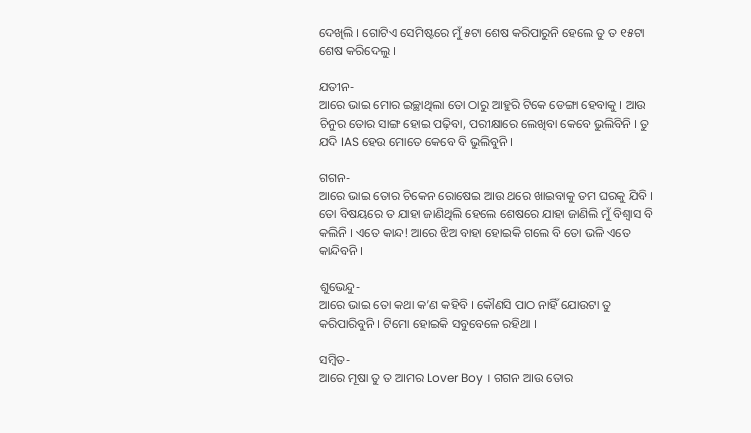ଦେଖିଲି । ଗୋଟିଏ ସେମିଷ୍ଟରେ ମୁଁ ୫ଟା ଶେଷ କରିପାରୁନି ହେଲେ ତୁ ତ ୧୫ଟା ଶେଷ କରିଦେଲୁ ।

ଯତୀନ-
ଆରେ ଭାଇ ମୋର ଇଚ୍ଛାଥିଲା ତୋ ଠାରୁ ଆହୁରି ଟିକେ ଡେଙ୍ଗା ହେବାକୁ । ଆଉ ଚିନୁର ତୋର ସାଙ୍ଗ ହୋଇ ପଢ଼ିବା, ପରୀକ୍ଷାରେ ଲେଖିବା କେବେ ଭୁଲିବିନି । ତୁ ଯଦି IAS ହେଉ ମୋତେ କେବେ ବି ଭୁଲିବୁନି ।

ଗ‌ଗନ-
ଆରେ ଭାଇ ତୋର ଚିକେନ ରୋଷେଇ ଆଉ ଥରେ ଖାଇବାକୁ ତମ ଘରକୁ ଯିବି । ତୋ ବିଷୟରେ ତ ଯାହା ଜାଣିଥିଲି ହେଲେ ଶେଷରେ ଯାହା ଜାଣିଲି ମୁଁ ବିଶ୍ୱାସ ବି କଲିନି । ଏତେ କାନ୍ଦ! ଆରେ ଝିଅ ବାହା ହୋଇକି ଗଲେ ବି ତୋ ଭଳି ଏତେ କାନ୍ଦିବନି ।

ଶୁଭେନ୍ଦୁ-
ଆରେ ଭାଇ ତୋ କ‌ଥା କ’ଣ କ‌ହିବି । କୌଣସି ପାଠ ନାହିଁ ଯୋଉଟା ତୁ କରିପାରିବୁନି । ଟିମୋ ହୋଇକି ସବୁବେଳେ ରହିଥା ।

ସମ୍ବିତ-
ଆରେ ମୂଷା ତୁ ତ ଆମର Lover Boy । ଗ‌ଗନ ଆଉ ତୋର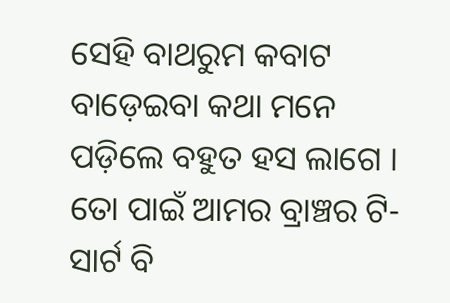ସେହି ବାଥରୁମ କବାଟ ବାଡ଼େଇବା କଥା ମନେ ପଡ଼ିଲେ ବ‌ହୁତ ହସ ଲାଗେ । ତୋ ପାଇଁ ଆମର ବ୍ରାଞ୍ଚର ଟି-ସାର୍ଟ ବି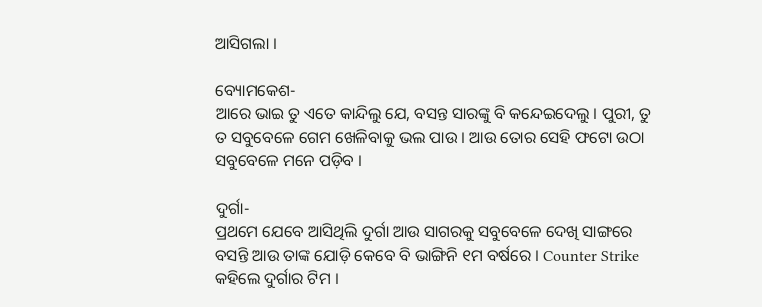ଆସିଗଲା ।

ବ୍ୟୋମକେଶ-
ଆରେ ଭାଇ ତୁ ଏତେ କାନ୍ଦିଲୁ ଯେ, ବସନ୍ତ ସାରଙ୍କୁ ବି କନ୍ଦେଇଦେଲୁ । ପୁରୀ, ତୁ ତ ସବୁବେଳେ ଗେମ ଖେଳିବାକୁ ଭଲ ପାଉ । ଆଉ ତୋର ସେହି ଫଟୋ ଉଠା ସବୁବେଳେ ମନେ ପଡ଼ିବ ।

ଦୁର୍ଗା-
ପ୍ରଥମେ ଯେବେ ଆସିଥିଲି ଦୁର୍ଗା ଆଉ ସାଗରକୁ ସବୁବେଳେ ଦେଖି ସାଙ୍ଗରେ ବସନ୍ତି ଆଉ ତାଙ୍କ ଯୋଡ଼ି କେବେ ବି ଭାଙ୍ଗିନି ୧ମ ବର୍ଷରେ । Counter Strike କ‌ହିଲେ ଦୁର୍ଗାର ଟିମ ।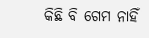କିଛି ବି ଗେମ ନାହିଁ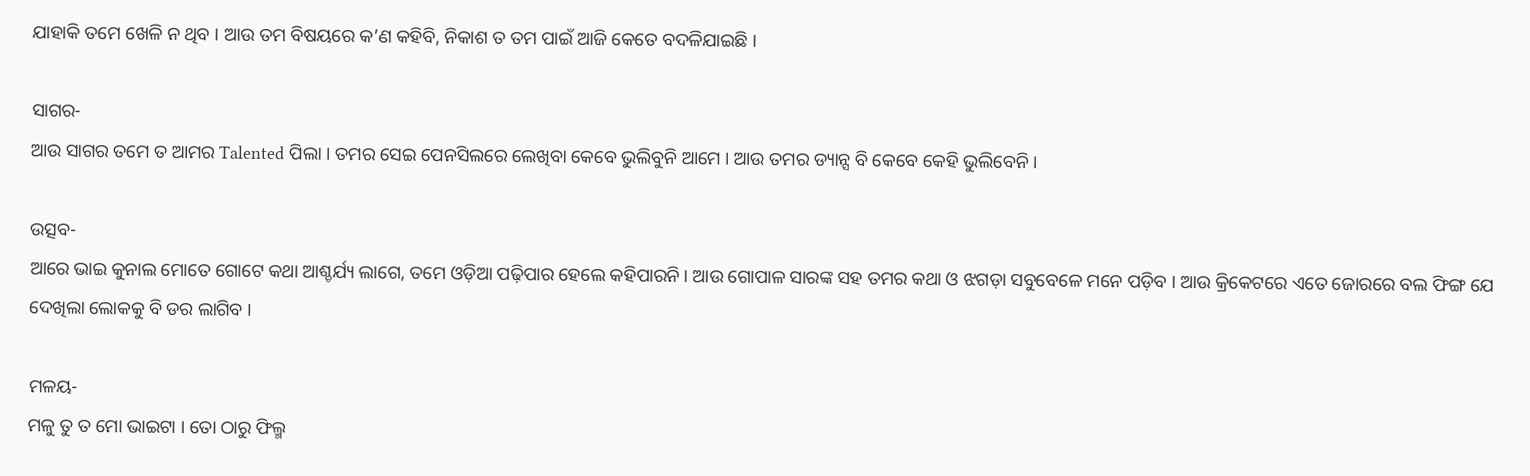ଯାହାକି ତମେ ଖେଳି ନ ଥିବ । ଆଉ ତମ ବିଷୟରେ କ’ଣ କ‌ହିବି, ନିକାଶ ତ ତମ ପାଇଁ ଆଜି କେତେ ବଦଳିଯାଇଛି ।

ସାଗର-
ଆଉ ସାଗର ତମେ ତ ଆମର Talented ପିଲା । ତମର ସେଇ ପେନସିଲରେ ଲେଖିବା କେବେ ଭୁଲିବୁନି ଆମେ । ଆଉ ତମର ଡ୍ୟାନ୍ସ ବି କେବେ କେହି ଭୁଲିବେନି ।

ଉତ୍ସବ-
ଆରେ ଭାଇ କୁନାଲ ମୋତେ ଗୋଟେ କଥା ଆଶ୍ଚର୍ଯ୍ୟ ଲାଗେ, ତମେ ଓଡ଼ିଆ ପଢ଼ିପାର ହେଲେ କ‌ହିପାରନି । ଆଉ ଗୋପାଳ ସାରଙ୍କ ସ‌ହ ତମର କଥା ଓ ଝଗଡ଼ା ସବୁବେଳେ ମନେ ପଡ଼ିବ । ଆଉ କ୍ରିକେଟରେ ଏତେ ଜୋରରେ ବଲ ଫିଙ୍ଗ ଯେ ଦେଖିଲା ଲୋକ‌କୁ ବି ଡର ଲାଗିବ ।

ମଳୟ-
ମଳୁ ତୁ ତ ମୋ ଭାଇଟା । ତୋ ଠାରୁ ଫିଲ୍ମ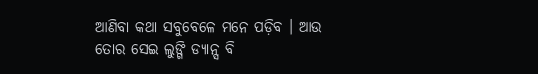ଆଣିବା କଥା ସବୁବେଳେ ମନେ ପଡ଼ିବ । ଆଉ ତୋର ସେଇ ଲୁଙ୍ଗି ଡ୍ୟାନ୍ସ ବି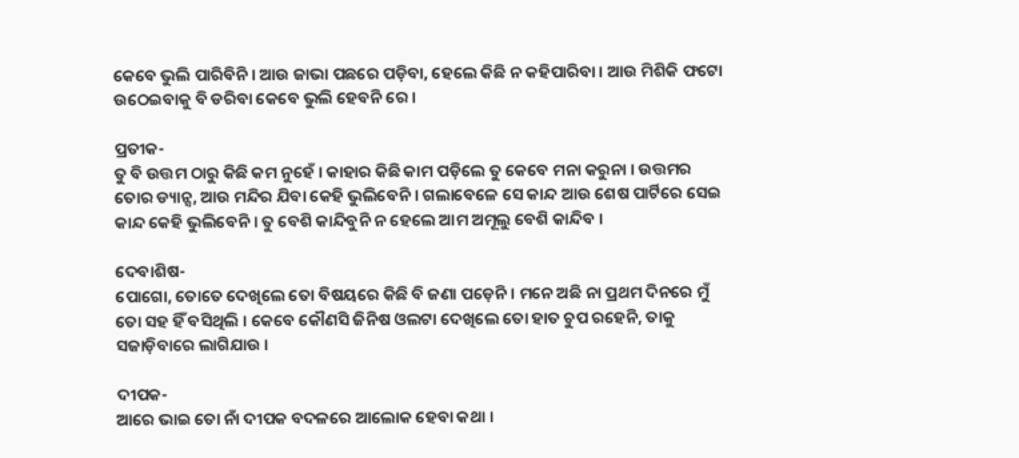କେବେ ଭୁଲି ପାରିବିନି । ଆଉ ଜାଭା ପଛରେ ପଡ଼ିବା, ହେଲେ କିଛି ନ କ‌ହିପାରିବା । ଆଉ ମିଶିକି ଫଟୋ ଉଠେଇବାକୁ ବି ଡରିବା କେବେ ଭୁଲି ହେବନି ରେ ।

ପ୍ରତୀକ-
ତୁ ବି ଉତ୍ତମ ଠାରୁ କିଛି କମ ନୁହେଁ । କାହାର କିଛି କାମ ପଡ଼ିଲେ ତୁ କେବେ ମନା କରୁନା । ଉତ୍ତମର ତୋର ଡ୍ୟାନ୍ସ, ଆଉ ମନ୍ଦିର ଯିବା କେହି ଭୁଲିବେନି । ଗଲାବେଳେ ସେ କାନ୍ଦ ଆଉ ଶେଷ ପାର୍ଟିରେ ସେଇ କାନ୍ଦ କେହି ଭୁଲିବେନି । ତୁ ବେଶି କାନ୍ଦିବୁନି ନ ହେଲେ ଆମ ଅମୂଲୁ ବେଶି କାନ୍ଦିବ ।

ଦେବାଶିଷ-
ପୋଗୋ, ତୋତେ ଦେଖିଲେ ତୋ ବିଷୟରେ କିଛି ବି ଜଣା ପଡ଼େନି । ମନେ ଅଛି ନା ପ୍ରଥମ ଦିନରେ ମୁଁ ତୋ ସ‌ହ ହିଁ ବସିଥିଲି । କେବେ କୌଣସି ଜିନିଷ ଓଲଟା ଦେଖିଲେ ତୋ ହାତ ଚୁପ ରହେନି, ତାକୁ ସଜାଡ଼ିବାରେ ଲାଗିଯାଉ ।

ଦୀପକ-
ଆରେ ଭାଇ ତୋ ନାଁ ଦୀପକ ବଦଳରେ ଆଲୋକ ହେବା କଥା ।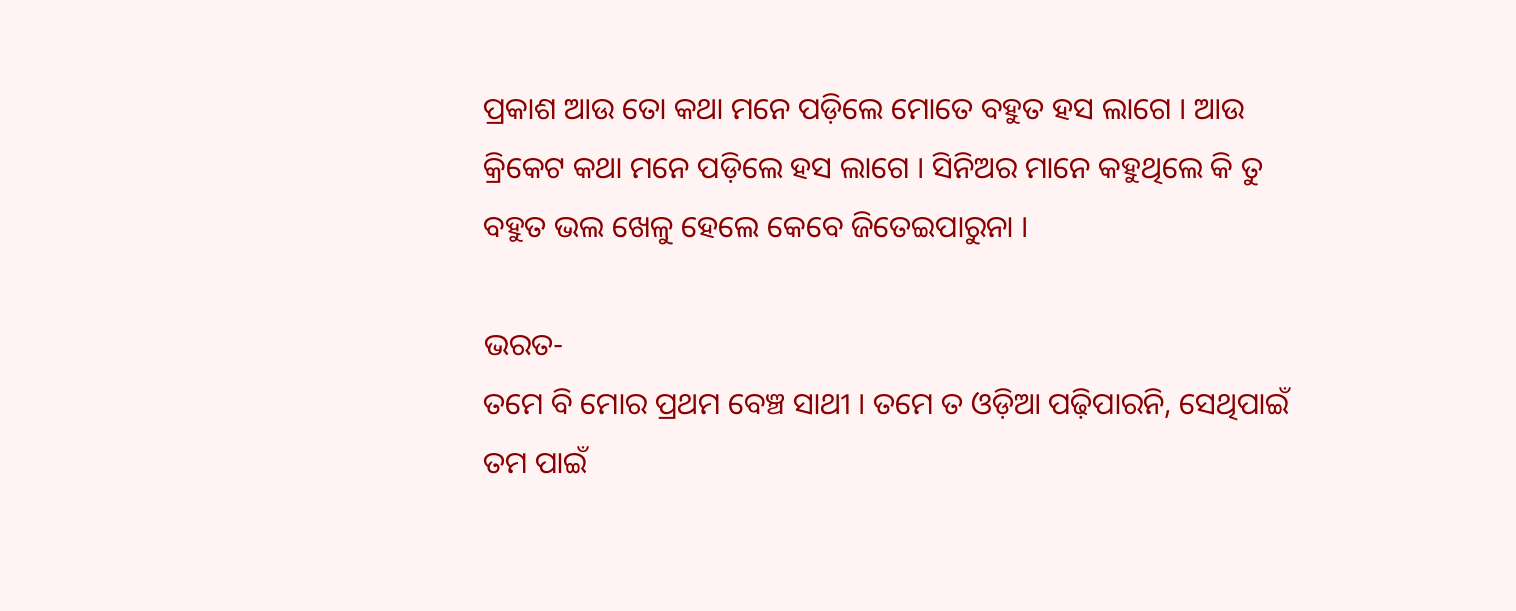ପ୍ରକାଶ ଆଉ ତୋ କଥା ମନେ ପଡ଼ିଲେ ମୋତେ ବ‌ହୁତ ହସ ଲାଗେ । ଆଉ କ୍ରିକେଟ କଥା ମନେ ପଡ଼ିଲେ ହସ ଲାଗେ । ସିନିଅର ମାନେ କ‌ହୁଥିଲେ କି ତୁ ବ‌ହୁତ ଭଲ ଖେଳୁ ହେଲେ କେବେ ଜିତେଇପାରୁନା ।

ଭରତ-
ତମେ ବି ମୋର ପ୍ରଥମ ବେଞ୍ଚ ସାଥୀ । ତମେ ତ ଓଡ଼ିଆ ପଢ଼ିପାରନି, ସେଥିପାଇଁ ତମ ପାଇଁ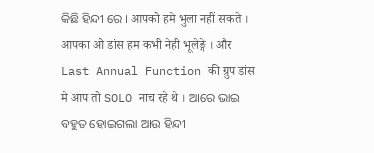କିଛି ହିନ୍ଦୀ ରେ । आपको हमे भुला नहीं सकते । आपका ओ डांस हम कभी नेही भूलेङ्गे । और Last Annual Function की ग्रुप डांस मे आप तो SOLO नाच रहे थे । ଆରେ ଭାଇ ବ‌ହୁତ ହୋଇଗଲା ଆଉ ହିନ୍ଦୀ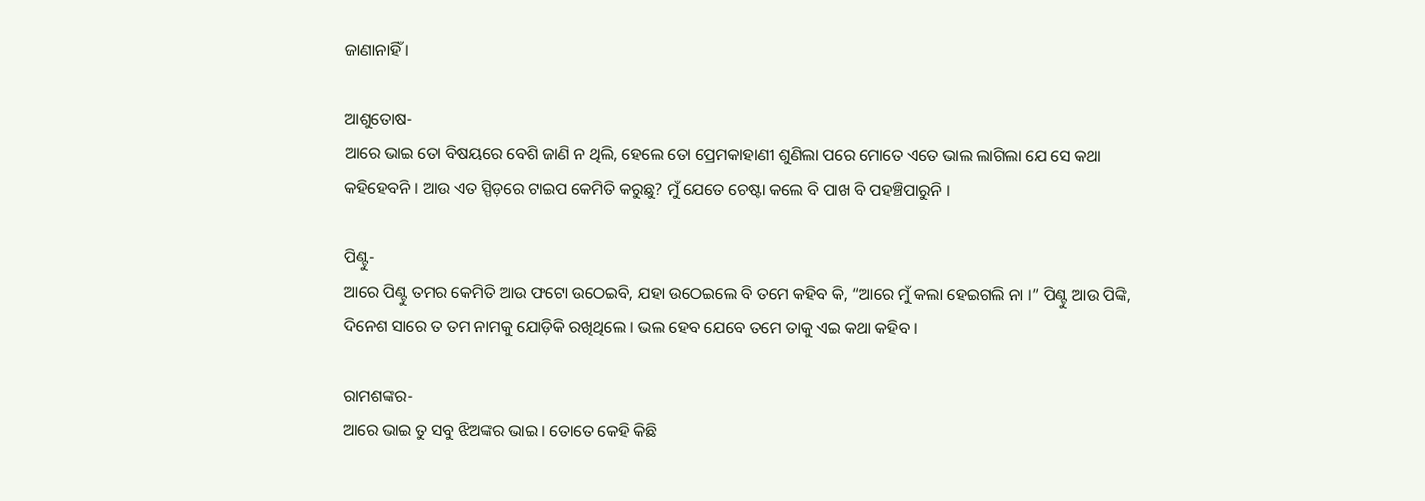ଜାଣାନାହିଁ ।

ଆଶୁତୋଷ-
ଆରେ ଭାଇ ତୋ ବିଷୟରେ ବେଶି ଜାଣି ନ ଥିଲି, ହେଲେ ତୋ ପ୍ରେମକାହାଣୀ ଶୁଣିଲା ପରେ ମୋତେ ଏତେ ଭାଲ ଲାଗିଲା ଯେ ସେ କଥା କ‌ହିହେବନି । ଆଉ ଏତ ସ୍ପିଡ଼ରେ ଟାଇପ କେମିତି କରୁଛୁ? ମୁଁ ଯେତେ ଚେଷ୍ଟା କଲେ ବି ପାଖ ବି ପ‌ହଞ୍ଚିପାରୁନି ।

ପିଣ୍ଟୁ-
ଆରେ ପିଣ୍ଟୁ ତମର କେମିତି ଆଉ ଫଟୋ ଉଠେଇବି, ଯହା ଉଠେଇଲେ ବି ତମେ କ‌ହିବ କି, “ଆରେ ମୁଁ କଲା ହେଇଗଲି ନା ।” ପିଣ୍ଟୁ ଆଉ ପିଙ୍କି, ଦିନେଶ ସାରେ ତ ତମ ନାମକୁ ଯୋଡ଼ିକି ରଖିଥିଲେ । ଭଲ ହେବ ଯେବେ ତମେ ତାକୁ ଏଇ କଥା କ‌ହିବ ।

ରାମଶଙ୍କର-
ଆରେ ଭାଇ ତୁ ସବୁ ଝିଅଙ୍କର ଭାଇ । ତୋତେ କେହି କିଛି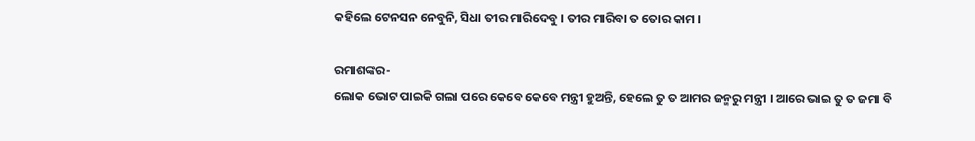କ‌ହିଲେ ଟେନସନ ନେବୁନି, ସିଧା ତୀର ମାରିଦେବୁ । ତୀର ମାରିବା ତ ତୋର କାମ ।

ରମାଶଙ୍କର-
ଲୋକ ଭୋଟ ପାଇକି ଗଲା ପରେ କେବେ କେବେ ମନ୍ତ୍ରୀ ହୁଅନ୍ତି, ହେଲେ ତୁ ତ ଆମର ଜନ୍ମରୁ ମନ୍ତ୍ରୀ । ଆରେ ଭାଇ ତୁ ତ ଜମା ବି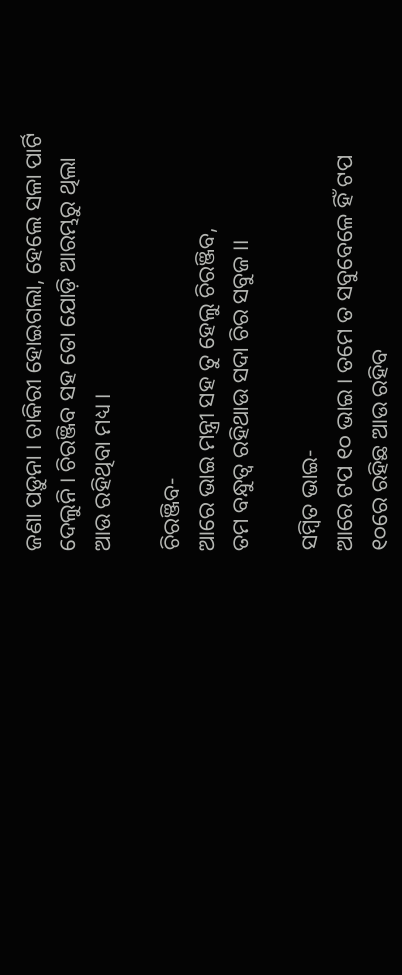ଜଣା ପଡ଼ୁନା । ଚାକିରୀ ହୋଇଗଲା, ହେଲେ ସଳା ପାର୍ଟି ଦେଲୁନି । ଚିରଞ୍ଜିବ ସ‌ହ ତୋ ଯୋଡ଼ି ଆରମ୍ଭରୁ ଥିଲା ଆଉ ରହିଥିବା ମଧ୍ୟ ।

ଚିରଞ୍ଜିବ-
ଆରେ ଭାଇ ମନ୍ତ୍ରୀ ସ‌ହ ତୁ ହେଲୁ ଚିରଞ୍ଜିବ,
ତମ ବନ୍ଧୁତ୍ୱ ରହିଥାଉ ସଦା ଚିର ସବୁଜ ।।

ସମ୍ବିତ ଭାଇ-
ଆରେ ଟପ ୧୦ ଭାଇ । ତମେ ତ ସବୁବେଳେ ହିଁ ଟପ ୧୦ରେ ରହିଛ ଆଉ ରହିବ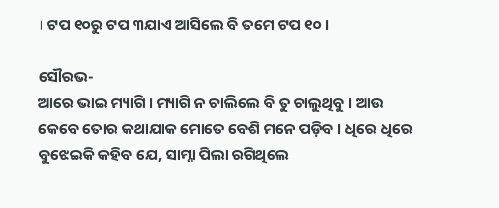। ଟପ ୧୦ରୁ ଟପ ୩ଯାଏ ଆସିଲେ ବି ତମେ ଟପ ୧୦ ।

ସୌରଭ-
ଆରେ ଭାଇ ମ୍ୟାଗି । ମ୍ୟାଗି ନ ଚାଲିଲେ ବି ତୁ ଚାଲୁଥିବୁ । ଆଉ କେବେ ତୋର କଥାଯାକ ମୋତେ ବେଶି ମନେ ପଡ଼ିବ । ଧିରେ ଧିରେ ବୁଝେଇକି କ‌ହିବ ଯେ, ସାମ୍ନା ପିଲା ରଗିଥିଲେ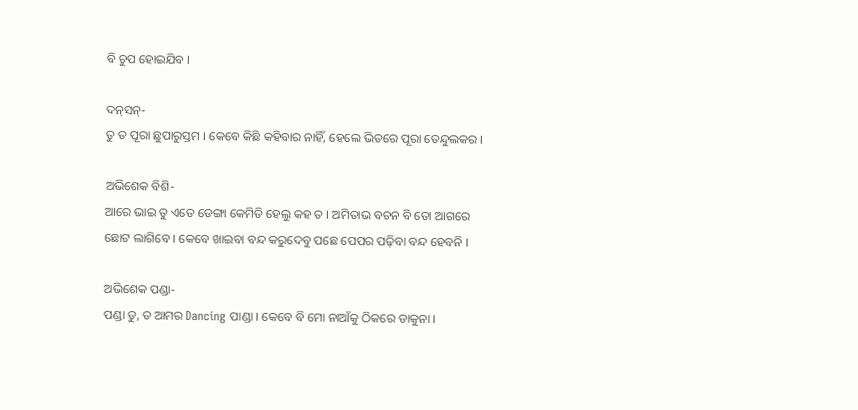ବି ଚୁପ ହୋଇଯିବ ।

ଦନ୍‌ସନ୍-
ତୁ ତ ପୂରା ଛୁପାରୁସ୍ତମ । କେବେ କିଛି କ‌ହିବାର ନାହିଁ, ହେଲେ ଭିତରେ ପୂରା ତେନ୍ଦୁଲକର ।

ଅଭିଶେକ ବିଶି-
ଆରେ ଭାଇ ତୁ ଏତେ ଡେଙ୍ଗା କେମିତି ହେଲୁ କ‌ହ ତ । ଅମିତାଭ ବଚନ ବି ତୋ ଆଗରେ ଛୋଟ ଲାଗିବେ । କେବେ ଖାଇବା ବନ୍ଦ କରୁଦେବୁ ପଛେ ପେପର ପଢ଼ିବା ବନ୍ଦ ହେବନି ।

ଅଭିଶେକ ପଣ୍ଡା-
ପଣ୍ଡା ତୁ, ତ ଆମର Dancing ପାଣ୍ଡା । କେବେ ବି ମୋ ନାଆଁକୁ ଠିକରେ ଡାକୁନା ।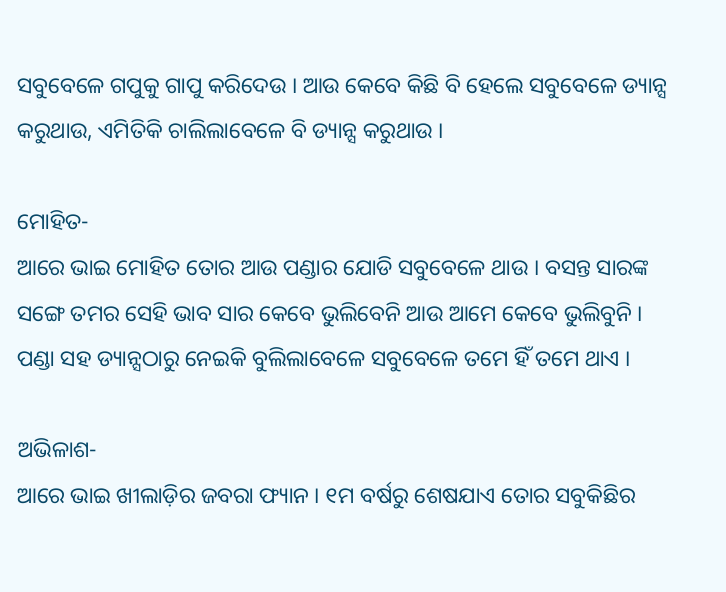ସବୁବେଳେ ଗପୁକୁ ଗାପୁ କରିଦେଉ । ଆଉ କେବେ କିଛି ବି ହେଲେ ସବୁବେଳେ ଡ୍ୟାନ୍ସ କରୁଥାଉ, ଏମିତିକି ଚାଲିଲାବେଳେ ବି ଡ୍ୟାନ୍ସ କରୁଥାଉ ।

ମୋହିତ-
ଆରେ ଭାଇ ମୋହିତ ତୋର ଆଉ ପଣ୍ଡାର ଯୋଡି ସବୁବେଳେ ଥାଉ । ବସନ୍ତ ସାରଙ୍କ ସଙ୍ଗେ ତମର ସେହି ଭାବ ସାର କେବେ ଭୁଲିବେନି ଆଉ ଆମେ କେବେ ଭୁଲିବୁନି । ପଣ୍ଡା ସ‌ହ ଡ୍ୟାନ୍ସଠାରୁ ନେଇକି ବୁଲିଲାବେଳେ ସବୁବେଳେ ତମେ ହିଁ ତମେ ଥାଏ ।

ଅଭିଳାଶ-
ଆରେ ଭାଇ ଖୀଲାଡ଼ିର ଜବରା ଫ୍ୟାନ । ୧ମ ବର୍ଷରୁ ଶେଷଯାଏ ତୋର ସବୁକିଛିର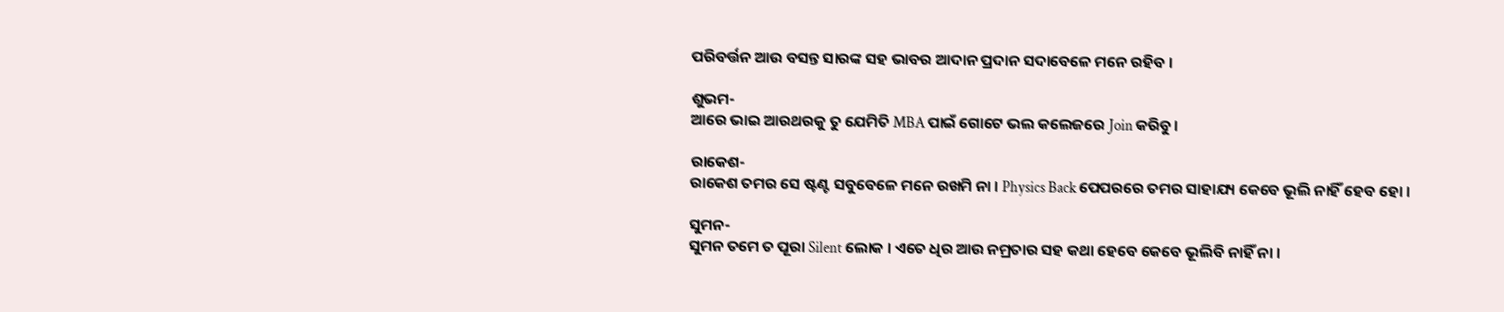ପରିବର୍ତ୍ତନ ଆଉ ବସନ୍ତ ସାରଙ୍କ ସ‌ହ ଭାବର ଆଦାନ ପ୍ରଦାନ ସଦାବେଳେ ମନେ ରହିବ ।

ଶୁଭମ-
ଆରେ ଭାଇ ଆରଥରକୁ ତୁ ଯେମିତି MBA ପାଇଁ ଗୋଟେ ଭଲ କଲେଜରେ Join କରିବୁ ।

ରାକେଶ-
ରାକେଶ ତମର ସେ ଷ୍ଟଣ୍ଟ ସବୁବେଳେ ମନେ ରଖମି ନା । Physics Back ପେପରରେ ତମର ସାହାଯ୍ୟ କେବେ ଭୂଲି ନାହିଁ ହେବ ହୋ ।

ସୁମନ-
ସୁମନ ତମେ ତ ପୂରା Silent ଲୋକ । ଏତେ ଧିର ଆଉ ନମ୍ରତାର ସ‌ହ କଥା ହେବେ କେବେ ଭୂଲିବି ନାହିଁ ନା ।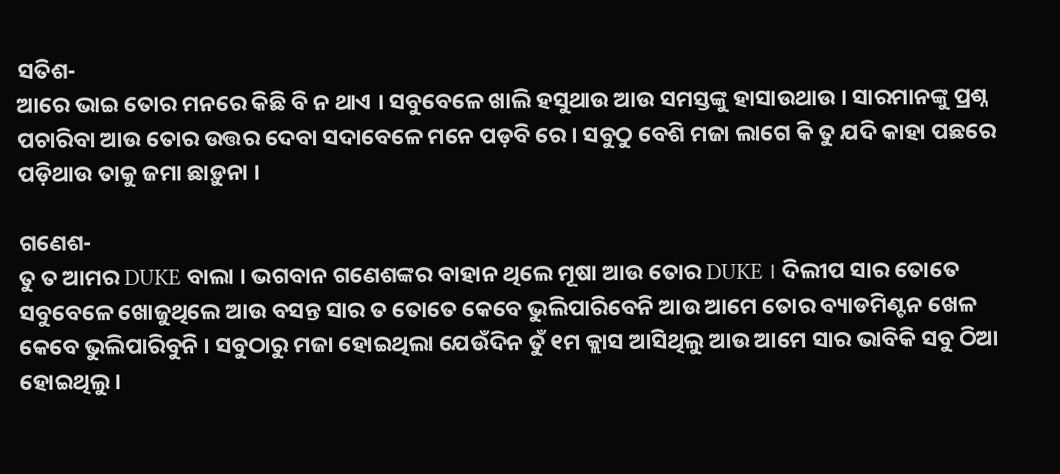ସତିଶ-
ଆରେ ଭାଇ ତୋର ମନରେ କିଛି ବି ନ ଥାଏ । ସବୁବେଳେ ଖାଲି ହସୁଥାଉ ଆଉ ସମସ୍ତଙ୍କୁ ହାସାଉଥାଉ । ସାରମାନଙ୍କୁ ପ୍ରଶ୍ନ ପଚାରିବା ଆଉ ତୋର ଉତ୍ତର ଦେବା ସଦାବେଳେ ମନେ ପଡ଼ବି ରେ । ସବୁଠୁ ବେଶି ମଜା ଲାଗେ କି ତୁ ଯଦି କାହା ପଛରେ ପଡ଼ିଥାଉ ତାକୁ ଜମା ଛାଡ଼ୁନା ।

ଗଣେଶ-
ତୁ ତ ଆମର DUKE ବାଲା । ଭଗବାନ ଗଣେଶଙ୍କର ବାହାନ ଥିଲେ ମୂଷା ଆଉ ତୋର DUKE । ଦିଲୀପ ସାର ତୋତେ ସବୁବେଳେ ଖୋଜୁଥିଲେ ଆଉ ବସନ୍ତ ସାର ତ ତୋତେ କେବେ ଭୁଲିପାରିବେନି ଆଉ ଆମେ ତୋର ବ୍ୟାଡମିଣ୍ଟନ ଖେଳ କେବେ ଭୁଲିପାରିବୁନି । ସବୁଠାରୁ ମଜା ହୋଇଥିଲା ଯେଉଁଦିନ ତୁଁ ୧ମ କ୍ଲାସ ଆସିଥିଲୁ ଆଉ ଆମେ ସାର ଭାବିକି ସବୁ ଠିଆ ହୋଇଥିଲୁ ।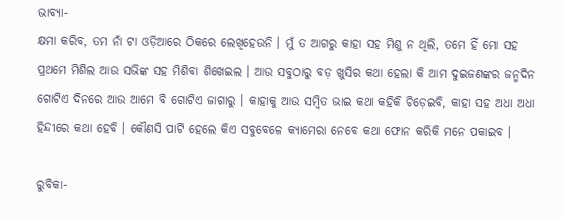ଭାବ୍ୟା-
କ୍ଷମା କରିବ, ତମ ନାଁ ଟା ଓଡ଼ିଆରେ ଠିକରେ ଲେଖିହେଉନି । ମୁଁ ତ ଆଗରୁ କାହା ସ‌ହ ମିଶୁ ନ ଥିଲି, ତମେ ହିଁ ମୋ ସ‌ହ ପ୍ରଥମେ ମିଶିଲ ଆଉ ସଭିଙ୍କ ସ‌ହ ମିଶିବା ଶିଖେଇଲ । ଆଉ ସବୁଠାରୁ ବଡ଼ ଖୁସିର କଥା ହେଲା କି ଆମ ଦୁଇଜଣଙ୍କର ଜନ୍ମଦିନ ଗୋଟିଏ ଦିନରେ ଆଉ ଆମେ ବି ଗୋଟିଏ ଜାଗାରୁ । କାହାକୁ ଆଉ ସମ୍ବିତ ଭାଇ କଥା କ‌ହିକି ଚିଡ଼େଇବି, କାହା ସ‌ହ ଅଧା ଅଧା ହିନ୍ଦୀରେ କଥା ହେବି । କୌଣସି ପାର୍ଟି ହେଲେ କିଏ ସବୁବେଳେ କ୍ୟାମେରା ନେବେ କଥା ଫୋନ କରିକି ମନେ ପକାଇବ ।

ରୁବିକା-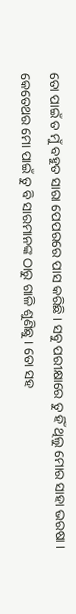ତୋ ପାଇଁ ତ ମୁଁ ବ‌ହୁତ ସାରା ପେପରରେ ପାସ କରିଛି । ସବୁ ପରୀକ୍ଷାରେ ତୁ ହିଁ ଥିଲୁ ମୋର ସାହା ଭରଷା । କେତେଥର ମୋ ପାଇଁ ତୁ ବି ସାରମାନଙ୍କ ଠାରୁ ଗାଳି ଶୁଣିଛୁ । ତୋ ସ‌ହ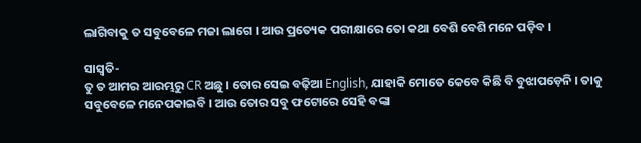ଲାଗିବାକୁ ତ ସବୁବେଳେ ମଜା ଲାଗେ । ଆଉ ପ୍ରତ୍ୟେକ ପରୀକ୍ଷାରେ ତୋ କଥା ବେଶି ବେଶି ମନେ ପଡ଼ିବ ।

ସାସ୍ୱତି-
ତୁ ତ ଆମର ଆରମ୍ଭରୁ CR ଅଛୁ । ତୋର ସେଇ ବଢ଼ିଆ English, ଯାହାକି ମୋତେ କେବେ କିଛି ବି ବୁଝାପଡ଼େନି । ତାକୁ ସବୁବେଳେ ମନେପକାଇବି । ଆଉ ତୋର ସବୁ ଫଟୋରେ ସେହି ବଙ୍କା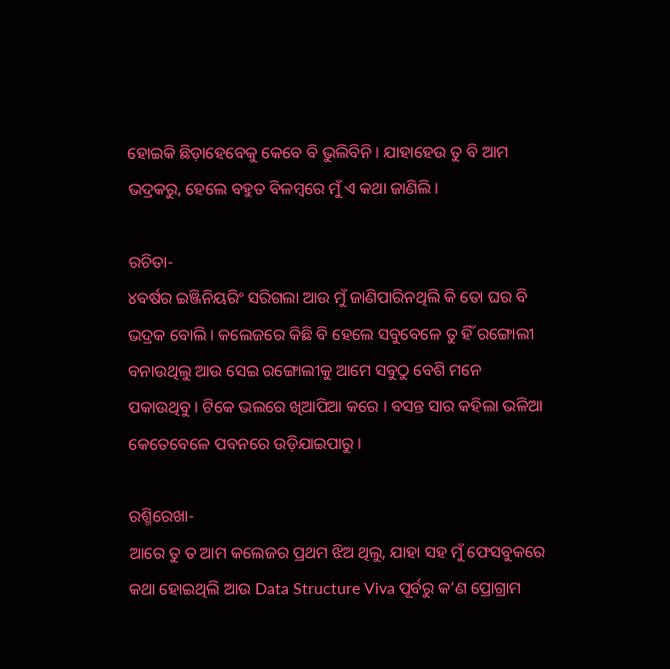ହୋଇକି ଛିଡ଼ାହେବେକୁ କେବେ ବି ଭୁଲିବିନି । ଯାହାହେଉ ତୁ ବି ଆମ ଭଦ୍ରକରୁ, ହେଲେ ବ‌ହୁତ ବିଳମ୍ବରେ ମୁଁ ଏ କଥା ଜାଣିଲି ।

ରଚିତା-
୪ବର୍ଷର ଇଞ୍ଜିନିୟରିଂ ସରିଗଲା ଆଉ ମୁଁ ଜାଣିପାରିନଥିଲି କି ତୋ ଘର ବି ଭଦ୍ରକ ବୋଲି । କଲେଜରେ କିଛି ବି ହେଲେ ସବୁବେଳେ ତୁ ହିଁ ରଙ୍ଗୋଲୀ ବନାଉଥିଲୁ ଆଉ ସେଇ ରଙ୍ଗୋଲୀକୁ ଆମେ ସବୁଠୁ ବେଶି ମନେ ପକାଉଥିବୁ । ଟିକେ ଭଲରେ ଖିଆପିଆ କରେ । ବସନ୍ତ ସାର କ‌ହିଲା ଭଳିଆ କେତେବେଳେ ପବନରେ ଉଡ଼ିଯାଇପାରୁ ।

ରଶ୍ମିରେଖା-
ଆରେ ତୁ ତ ଆମ କଲେଜର ପ୍ରଥମ ଝିଅ ଥିଲୁ, ଯାହା ସ‌ହ ମୁଁ ଫେସବୁକରେ କଥା ହୋଇଥିଲି ଆଉ Data Structure Viva ପୂର୍ବରୁ କ’ଣ ପ୍ରୋଗ୍ରାମ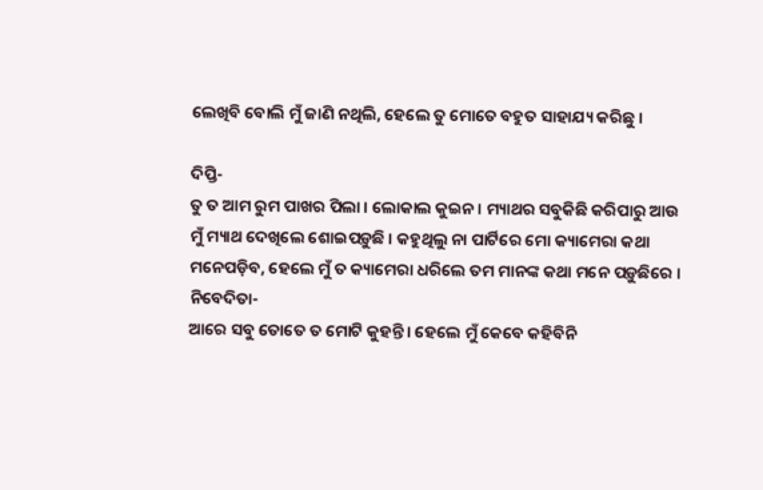ଲେଖିବି ବୋଲି ମୁଁ ଜାଣି ନଥିଲି, ହେଲେ ତୁ ମୋତେ ବ‌ହୁତ ସାହାଯ୍ୟ କରିଛୁ ।

ଦିପ୍ତି-
ତୁ ତ ଆମ ରୁମ ପାଖର ପିଲା । ଲୋକାଲ କୁଇନ । ମ୍ୟାଥର ସବୁକିଛି କରିପାରୁ ଆଉ ମୁଁ ମ୍ୟାଥ ଦେଖିଲେ ଶୋଇପଡ଼ୁଛି । କ‌ହୁଥିଲୁ ନା ପାର୍ଟିରେ ମୋ କ୍ୟାମେରା କଥା ମନେପଡ଼ିବ, ହେଲେ ମୁଁ ତ କ୍ୟାମେରା ଧରିଲେ ତମ ମାନଙ୍କ କଥା ମନେ ପଡ଼ୁଛିରେ ।
ନିବେଦିତା-
ଆରେ ସବୁ ତୋତେ ତ ମୋଟି କୁହ‌ନ୍ତି । ହେଲେ ମୁଁ କେବେ କ‌ହିବିନି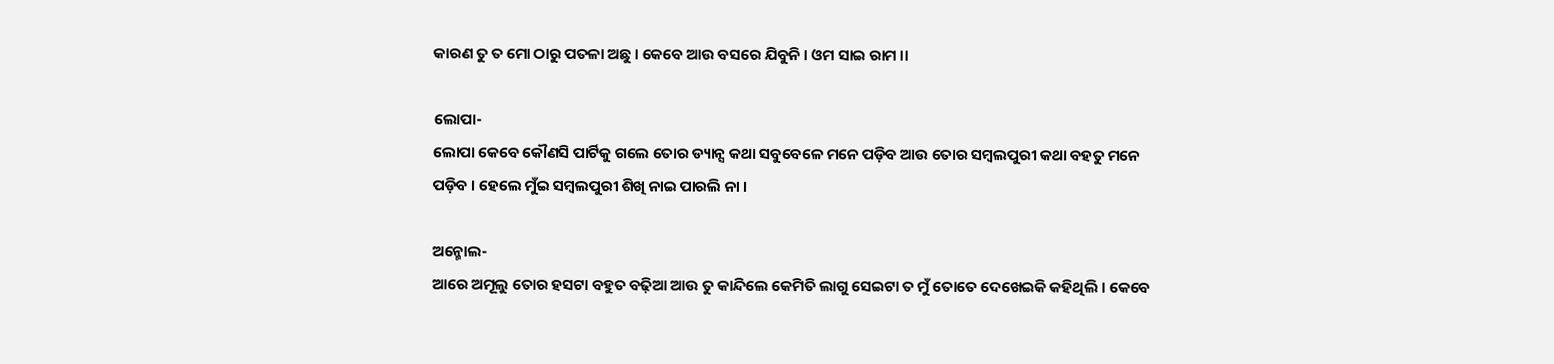କାରଣ ତୁ ତ ମୋ ଠାରୁ ପତଳା ଅଛୁ । କେବେ ଆଉ ବସରେ ଯିବୁନି । ଓମ ସାଇ ରାମ ।।

ଲୋପା-
ଲୋପା କେବେ କୌଣସି ପାର୍ଟିକୁ ଗଲେ ତୋର ଡ୍ୟାନ୍ସ କଥା ସବୁବେଳେ ମନେ ପଡ଼ିବ ଆଉ ତୋର ସମ୍ବଲପୁରୀ କଥା ବ‌ହତୁ ମନେ ପଡ଼ିବ । ହେଲେ ମୁଁଇ ସମ୍ବଲପୁରୀ ଶିଖି ନାଇ ପାରଲି ନା ।

ଅନ୍ମୋଲ-
ଆରେ ଅମୂଲୁ ତୋର ହସଟା ବ‌ହୁତ ବଢ଼ିଆ ଆଉ ତୁ କାନ୍ଦିଲେ କେମିତି ଲାଗୁ ସେଇଟା ତ ମୁଁ ତୋତେ ଦେଖେଇକି କ‌ହିଥିଲି । କେବେ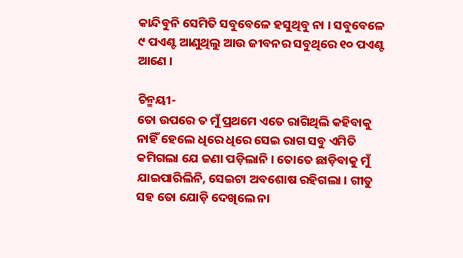କାନ୍ଦିବୁନି ସେମିତି ସବୁବେଳେ ହସୁଥିବୁ ନା । ସବୁବେଳେ ୯ ପଏଣ୍ଟ ଆଣୁଥିଲୁ ଆଉ ଜୀବନର ସବୁଥିରେ ୧୦ ପଏଣ୍ଟ ଆଣେ ।

ଚିନ୍ମୟୀ-
ତୋ ଉପରେ ତ ମୁଁ ପ୍ରଥମେ ଏତେ ରାଗିଥିଲି କ‌ହିବାକୁ ନାହିଁ ହେଲେ ଧିରେ ଧିରେ ସେଇ ରାଗ ସବୁ ଏମିତି କମିଗଲା ଯେ ଜଣା ପଡ଼ିଲାନି । ତୋତେ ଛାଡ଼ିବାକୁ ମୁଁ ଯାଇପାରିଲିନି, ସେଇଟା ଅବଶୋଷ ରହିଗଲା । ଗୀତୁ ସ‌ହ ତୋ ଯୋଡ଼ି ଦେଖିଲେ ନା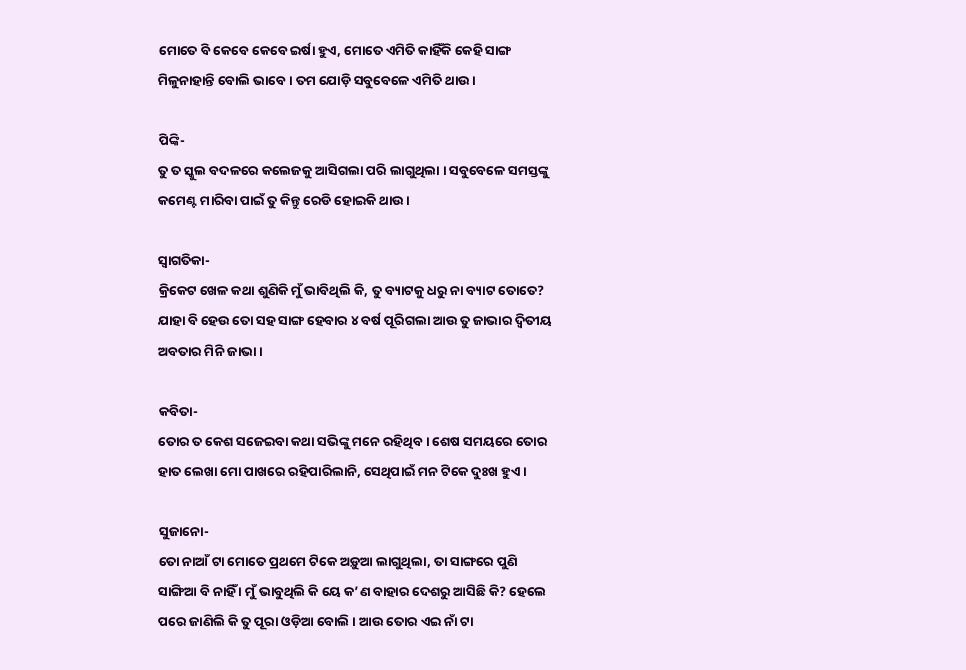ମୋତେ ବି କେବେ କେବେ ଇର୍ଷା ହୁଏ, ମୋତେ ଏମିତି କାହିଁକି କେହି ସାଙ୍ଗ ମିଳୁନାହାନ୍ତି ବୋଲି ଭାବେ । ତମ ଯୋଡ଼ି ସବୁବେଳେ ଏମିତି ଥାଉ ।

ପିଙ୍କି-
ତୁ ତ ସ୍କୁଲ ବଦଳରେ କଲେଜକୁ ଆସିଗଲା ପରି ଲାଗୁଥିଲା । ସବୁବେଳେ ସମସ୍ତଙ୍କୁ କମେଣ୍ଟ ମାରିବା ପାଇଁ ତୁ କିନ୍ତୁ ରେଡି ହୋଇକି ଥାଉ ।

ସ୍ୱାଗତିକା-
କ୍ରିକେଟ ଖେଳ କଥା ଶୁଣିକି ମୁଁ ଭାବିଥିଲି କି, ତୁ ବ୍ୟାଟକୁ ଧରୁ ନା ବ୍ୟାଟ ତୋତେ? ଯାହା ବି ହେଉ ତୋ ସ‌ହ ସାଙ୍ଗ ହେବାର ୪ ବର୍ଷ ପୂରିଗଲା ଆଉ ତୁ ଜାଭାର ଦ୍ୱିତୀୟ ଅବତାର ମିନି ଜାଭା ।

କବିତା-
ତୋର ତ କେଶ ସଜେଇବା କଥା ସଭିଙ୍କୁ ମନେ ରହିଥିବ । ଶେଷ ସମୟରେ ତୋର ହାତ ଲେଖା ମୋ ପାଖରେ ରହିପାରିଲାନି, ସେଥିପାଇଁ ମନ ଟିକେ ଦୁଃଖ ହୁଏ ।

ସୁଜାନୋ-
ତୋ ନାଆଁ ଟା ମୋତେ ପ୍ରଥମେ ଟିକେ ଅଡ଼ୁଆ ଲାଗୁଥିଲା, ତା ସାଙ୍ଗରେ ପୁଣି ସାଙ୍ଗିଆ ବି ନାହିଁ । ମୁଁ ଭାବୁଥିଲି କି ୟେ କ’ଣ ବାହାର ଦେଶରୁ ଆସିଛି କି? ହେଲେ ପରେ ଜାଣିଲି କି ତୁ ପୂରା ଓଡ଼ିଆ ବୋଲି । ଆଉ ତୋର ଏଇ ନାଁ ଟା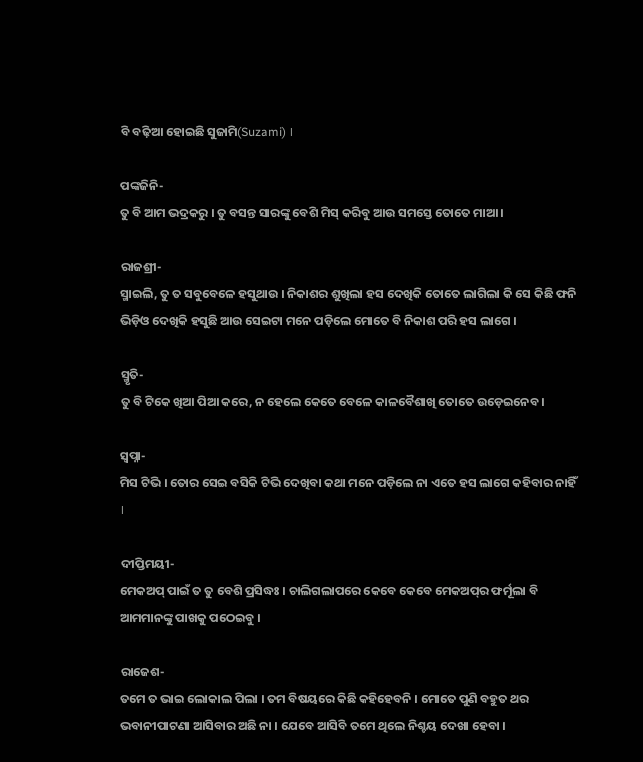ବି ବଢ଼ିଆ ହୋଇଛି ସୁଜାମି(Suzami) ।

ପଙ୍କଜିନି-
ତୁ ବି ଆମ ଭଦ୍ରକରୁ । ତୁ ବସନ୍ତ ସାରଙ୍କୁ ବେଶି ମିସ୍ କରିବୁ ଆଉ ସମସ୍ତେ ତୋତେ ମାଆ ।

ରାଜଶ୍ରୀ-
ସ୍ମାଇଲି, ତୁ ତ ସବୁବେଳେ ହସୁଥାଉ । ନିକାଶର ଶୁଖିଲା ହସ ଦେଖିକି ତୋତେ ଲାଗିଲା କି ସେ କିଛି ଫନି ଭିଡ଼ିଓ ଦେଖିକି ହସୁଛି ଆଉ ସେଇଟା ମନେ ପଡ଼ିଲେ ମୋତେ ବି ନିକାଶ ପରି ହସ ଲାଗେ ।

ସ୍ମୃତି-
ତୁ ବି ଟିକେ ଖିଆ ପିଆ କରେ, ନ ହେଲେ କେତେ ବେଳେ କାଳବୈଶାଖି ତୋତେ ଉଡ଼େଇନେବ ।

ସ୍ୱପ୍ନା-
ମିସ ଟିଭି । ତୋର ସେଇ ବସିକି ଟିଭି ଦେଖିବା କଥା ମନେ ପଡ଼ିଲେ ନା ଏତେ ହସ ଲାଗେ କ‌ହିବାର ନାହିଁ ।

ଦୀପ୍ତିମୟୀ-
ମେକଅପ୍ ପାଇଁ ତ ତୁ ବେଶି ପ୍ରସିଦ୍ଧଃ । ଚାଲିଗଲାପରେ କେବେ କେବେ ମେକଅପ୍‌ର ଫର୍ମୂଲା ବି ଆମମାନଙ୍କୁ ପାଖକୁ ପଠେଇବୁ ।

ରାଜେଶ-
ତମେ ତ ଭାଇ ଲୋକାଲ ପିଲା । ତମ ବିଷୟରେ କିଛି କ‌ହିହେବନି । ମୋତେ ପୁଣି ବ‌ହୁତ ଥର ଭବାନୀପାଟଣା ଆସିବାର ଅଛି ନା । ଯେବେ ଆସିବି ତମେ ଥିଲେ ନିଶ୍ଚୟ ଦେଖା ହେବା ।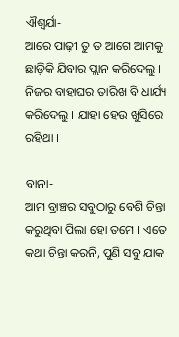ଐଶ୍ୱର୍ଯା-
ଆରେ ପାଢ଼ୀ ତୁ ତ ଆଗେ ଆମକୁ ଛାଡ଼ିକି ଯିବାର ପ୍ଲାନ କରିଦେଲୁ । ନିଜର ବାହାଘର ତାରିଖ ବି ଧାର୍ଯ୍ୟ କରିଦେଲୁ । ଯାହା ହେଉ ଖୁସିରେ ରହିଥା ।

ବାନା-
ଆମ ବ୍ରାଞ୍ଚର ସବୁଠାରୁ ବେଶି ଚିନ୍ତା କରୁଥିବା ପିଲା ହୋ ତମେ । ଏତେ କଥା ଚିନ୍ତା କରନି, ପୁଣି ସବୁ ଯାକ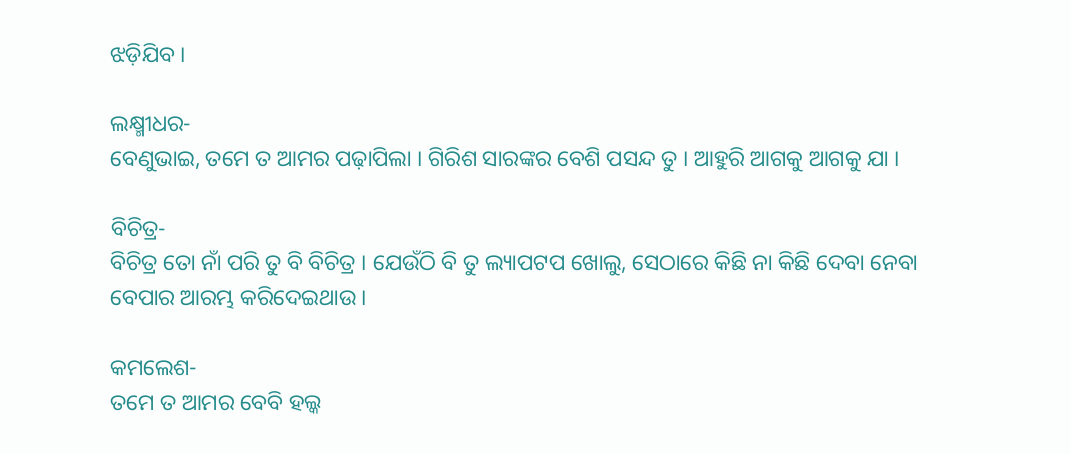ଝଡ଼ିଯିବ ।

ଲକ୍ଷ୍ମୀଧର-
ବେଣୁଭାଇ, ତମେ ତ ଆମର ପଢ଼ାପିଲା । ଗିରିଶ ସାରଙ୍କର ବେଶି ପସନ୍ଦ ତୁ । ଆହୁରି ଆଗକୁ ଆଗକୁ ଯା ।

ବିଚିତ୍ର-
ବିଚିତ୍ର ତୋ ନାଁ ପରି ତୁ ବି ବିଚିତ୍ର । ଯେଉଁଠି ବି ତୁ ଲ୍ୟାପଟପ ଖୋଲୁ, ସେଠାରେ କିଛି ନା କିଛି ଦେବା ନେବା ବେପାର ଆରମ୍ଭ କରିଦେଇଥାଉ ।

କମଲେଶ-
ତମେ ତ ଆମର ବେବି ହଲ୍କ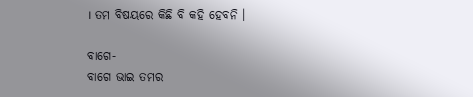। ତମ ବିଷୟରେ କିଛି ବି କ‌ହି ହେବନି ।

ବାଗେ-
ବାଗେ ଭାଇ ତମର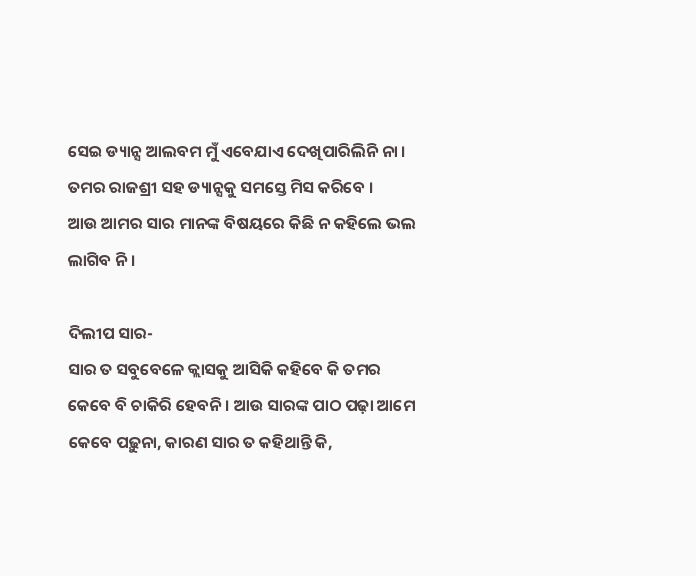ସେଇ ଡ୍ୟାନ୍ସ ଆଲବମ ମୁଁ ଏବେଯାଏ ଦେଖିପାରିଲିନି ନା । ତମର ରାଜଶ୍ରୀ ସ‌ହ ଡ୍ୟାନ୍ସକୁ ସମସ୍ତେ ମିସ କରିବେ ।
ଆଉ ଆମର ସାର ମାନଙ୍କ ବିଷୟରେ କିଛି ନ କ‌ହିଲେ ଭଲ ଲାଗିବ ନି ।

ଦିଲୀପ ସାର-
ସାର ତ ସବୁବେଳେ କ୍ଲାସକୁ ଆସିକି କ‌ହିବେ କି ତମର କେବେ ବି ଚାକିରି ହେବନି । ଆଉ ସାରଙ୍କ ପାଠ ପଢ଼ା ଆମେ କେବେ ପଢ଼ୁନା, କାରଣ ସାର ତ କ‌ହିଥାନ୍ତି କି,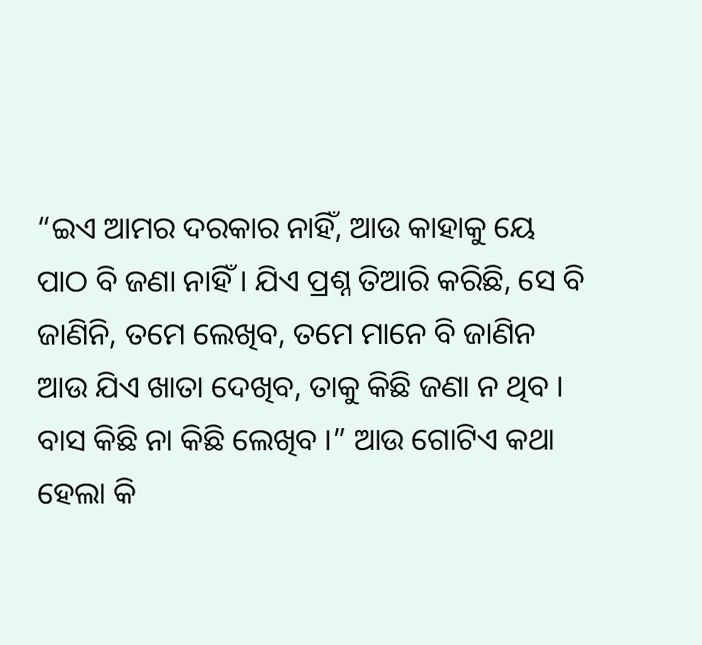“ଇଏ ଆମର ଦରକାର ନାହିଁ, ଆଉ କାହାକୁ ୟେ ପାଠ ବି ଜଣା ନାହିଁ । ଯିଏ ପ୍ରଶ୍ନ ତିଆରି କରିଛି, ସେ ବି ଜାଣିନି, ତମେ ଲେଖିବ, ତମେ ମାନେ ବି ଜାଣିନ ଆଉ ଯିଏ ଖାତା ଦେଖିବ, ତାକୁ କିଛି ଜଣା ନ ଥିବ । ବାସ କିଛି ନା କିଛି ଲେଖିବ ।” ଆଉ ଗୋଟିଏ କଥା ହେଲା କି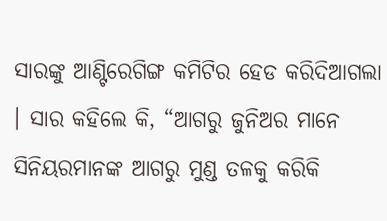ସାରଙ୍କୁ ଆଣ୍ଟିରେଗିଙ୍ଗ କମିଟିର ହେଡ କରିଦିଆଗଲା । ସାର କ‌ହିଲେ କି, “ଆଗରୁ ଜୁନିଅର ମାନେ ସିନିୟରମାନଙ୍କ ଆଗରୁ ମୁଣ୍ଡ ତଳକୁ କରିକି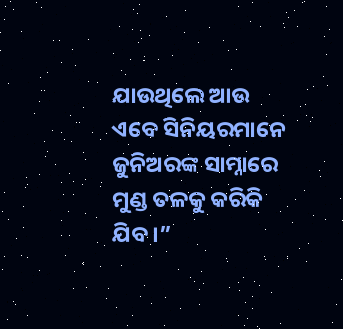ଯାଉଥିଲେ ଆଉ ଏବେ ସିନିୟରମାନେ ଜୁନିଅରଙ୍କ ସାମ୍ନାରେ ମୁଣ୍ଡ ତଳକୁ କରିକି ଯିବ ।”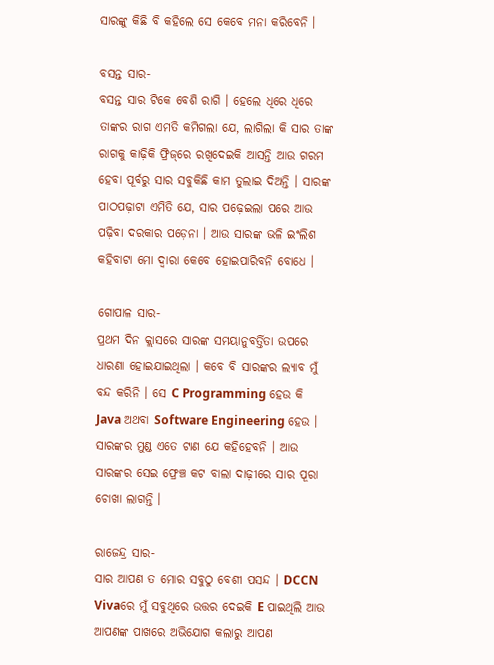ସାରଙ୍କୁ କିଛି ବି କ‌ହିଲେ ସେ କେବେ ମନା କରିବେନି ।

ବସନ୍ତ ସାର-
ବସନ୍ତ ସାର ଟିକେ ବେଶି ରାଗି । ହେଲେ ଧିରେ ଧିରେ ତାଙ୍କର ରାଗ ଏମତି କମିଗଲା ଯେ, ଲାଗିଲା କି ସାର ତାଙ୍କ ରାଗକୁ କାଢ଼ିକି ଫ୍ରିଜ୍‌ରେ ରଖିଦେଇକି ଆସନ୍ତି ଆଉ ଗରମ ହେବା ପୂର୍ବରୁ ସାର ସବୁକିଛି କାମ ତୁଲାଇ ଦିଅନ୍ତି । ସାରଙ୍କ ପାଠପଢ଼ାଟା ଏମିତି ଯେ, ସାର ପଢ଼େଇଲା ପରେ ଆଉ ପଢ଼ିବା ଦରକାର ପଡ଼େନା । ଆଉ ସାରଙ୍କ ଭଳି ଇଂଲିଶ କ‌ହିବାଟା ମୋ ଦ୍ୱାରା କେବେ ହୋଇପାରିବନି ବୋଧେ ।

ଗୋପାଳ ସାର-
ପ୍ରଥମ ଦିନ କ୍ଲାସରେ ସାରଙ୍କ ସମୟାନୁବର୍ତ୍ତିତା ଉପରେ ଧାରଣା ହୋଇଯାଇଥିଲା । କବେ ବି ସାରଙ୍କର ଲ୍ୟାବ ମୁଁ ବନ୍ଦ କରିନି । ସେ C Programming ହେଉ କି Java ଅଥବା Software Engineering ହେଉ । ସାରଙ୍କର ମୁଣ୍ଡ ଏତେ ଟାଣ ଯେ କ‌ହିହେବନି । ଆଉ ସାରଙ୍କର ସେଇ ଫ୍ରେଞ୍ଚ କଟ ବାଲା ଦାଢ଼ୀରେ ସାର ପୂରା ଚୋଖା ଲାଗନ୍ତି ।

ରାଜେନ୍ଦ୍ର ସାର-
ସାର ଆପଣ ତ ମୋର ସବୁଠୁ ବେଶୀ ପସନ୍ଦ । DCCN Vivaରେ ମୁଁ ସବୁଥିରେ ଉତ୍ତର ଦେଇକି E ପାଇଥିଲି ଆଉ ଆପଣଙ୍କ ପାଖରେ ଅଭିଯୋଗ କଲାରୁ ଆପଣ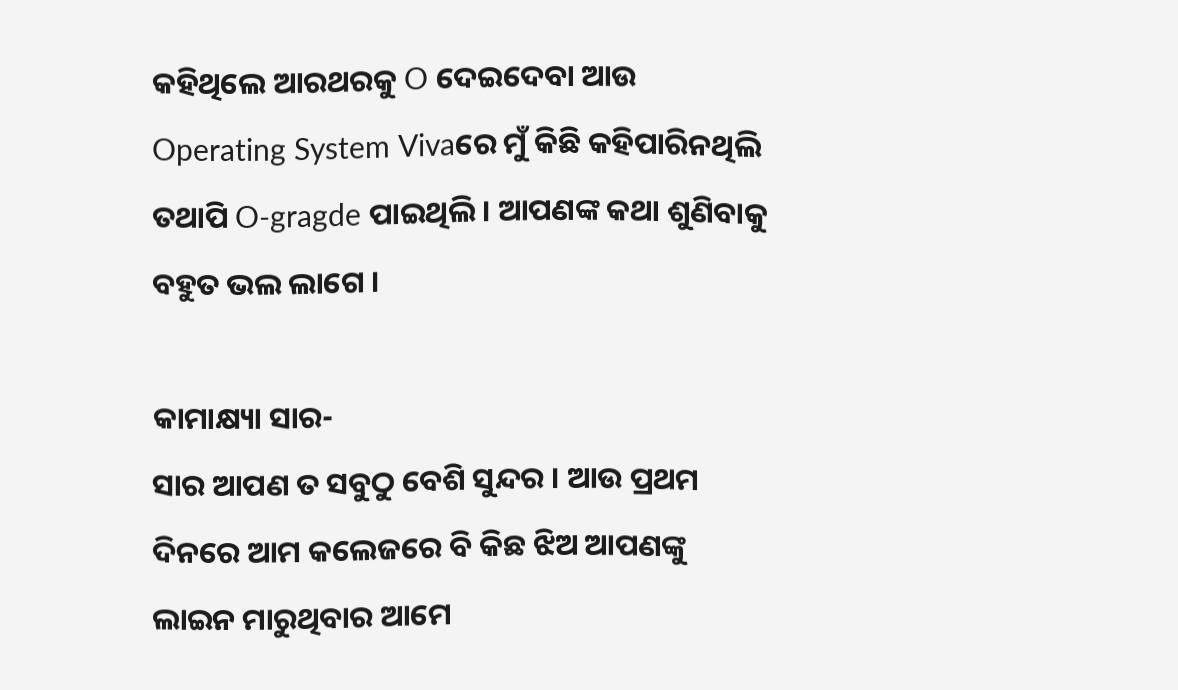କ‌ହିଥିଲେ ଆରଥରକୁ O ଦେଇଦେବା ଆଉ Operating System Vivaରେ ମୁଁ କିଛି କ‌ହିପାରିନଥିଲି ତ‌ଥାପି O-gragde ପାଇଥିଲି । ଆପଣଙ୍କ କଥା ଶୁଣିବାକୁ ବ‌ହୁତ ଭଲ ଲାଗେ ।

କାମାକ୍ଷ୍ୟା ସାର-
ସାର ଆପଣ ତ ସବୁଠୁ ବେଶି ସୁନ୍ଦର । ଆଉ ପ୍ରଥମ ଦିନରେ ଆମ କଲେଜରେ ବି କିଛ ଝିଅ ଆପଣଙ୍କୁ ଲାଇନ ମାରୁଥିବାର ଆମେ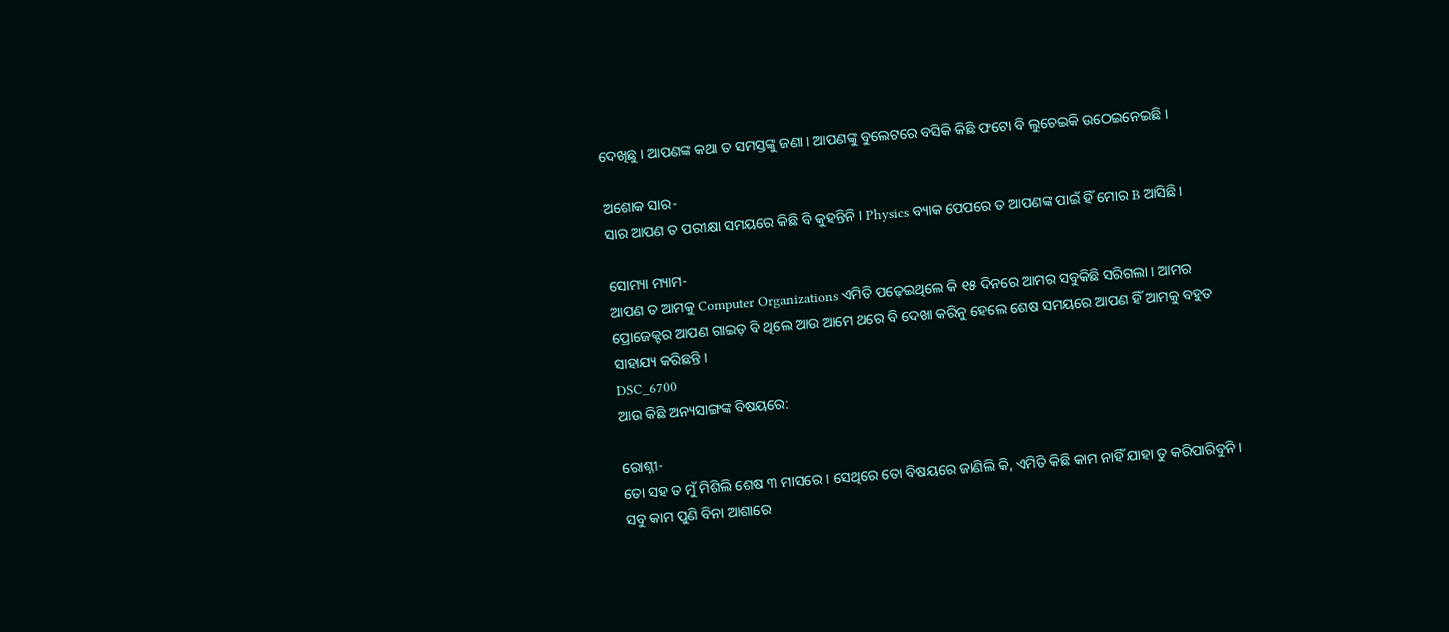ଦେଖିଛୁ । ଆପଣଙ୍କ କଥା ତ ସମସ୍ତଙ୍କୁ ଜଣା । ଆପଣଙ୍କୁ ବୁଲେଟରେ ବସିକି କିଛି ଫଟୋ ବି ଲୁଚେଇକି ଉଠେଇନେଇଛି ।

ଅଶୋକ ସାର-
ସାର ଆପଣ ତ ପରୀକ୍ଷା ସମୟରେ କିଛି ବି କୁହ‌ନ୍ତିନି । Physics ବ୍ୟାକ ପେପରେ ତ ଆପଣଙ୍କ ପାଇଁ ହିଁ ମୋର B ଆସିଛି ।

ସୋମ୍ୟା ମ୍ୟାମ-
ଆପଣ ତ ଆମକୁ Computer Organizations ଏମିତି ପଢ଼େଇଥିଲେ କି ୧୫ ଦିନରେ ଆମର ସବୁକିଛି ସରିଗଲା । ଆମର ପ୍ରୋଜେକ୍ଟର ଆପଣ ଗାଇଡ଼ ବି ଥିଲେ ଆଉ ଆମେ ଥରେ ବି ଦେଖା କରିନୁ ହେଲେ ଶେଷ ସମୟରେ ଆପଣ ହିଁ ଆମକୁ ବ‌ହୁତ ସାହାଯ୍ୟ କରିଛନ୍ତି ।
DSC_6700
ଆଉ କିଛି ଅନ୍ୟସାଙ୍ଗଙ୍କ ବିଷୟରେ:

ରୋଶ୍ନୀ-
ତୋ ସ‌ହ ତ ମୁଁ ମିଶିଲି ଶେଷ ୩ ମାସରେ । ସେଥିରେ ତୋ ବିଷୟରେ ଜାଣିଲି କି, ଏମିତି କିଛି କାମ ନାହିଁ ଯାହା ତୁ କରିପାରିବୁନି । ସବୁ କାମ ପୁଣି ବିନା ଆଶାରେ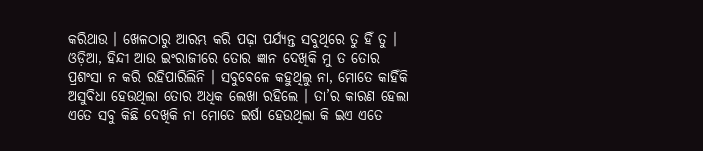କରିଥାଉ । ଖେଳଠାରୁ ଆରମ୍ଭ କରି ପଢ଼ା ପର୍ଯ୍ୟନ୍ତ ସବୁଥିରେ ତୁ ହିଁ ତୁ । ଓଡ଼ିଆ, ହିନ୍ଦୀ ଆଉ ଇଂରାଜୀରେ ତୋର ଜ୍ଞାନ ଦେଖିକି ମୁ ତ ତୋର ପ୍ରଶଂସା ନ କରି ରହିପାରିଲିନି । ସବୁବେଳେ କ‌ହୁଥିଲୁ ନା, ମୋତେ କାହିଁକି ଅସୁବିଧା ହେଉଥିଲା ତୋର ଅଧିକ ଲେଖା ରହିଲେ । ତା’ର କାରଣ ହେଲା ଏତେ ସବୁ କିଛି ଦେଖିକି ନା ମୋତେ ଇର୍ଷା ହେଉଥିଲା କି ଇଏ ଏତେ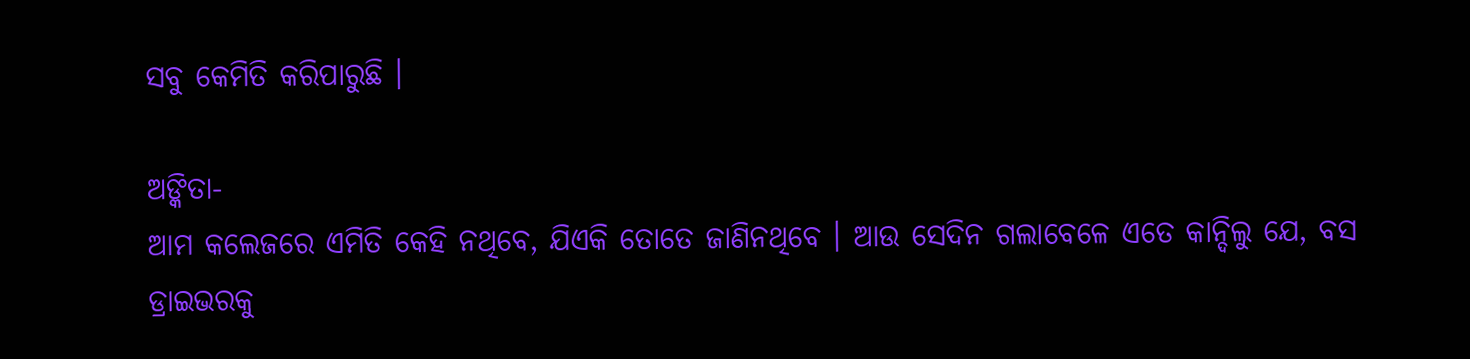ସବୁ କେମିତି କରିପାରୁଛି ।

ଅଙ୍କିତା-
ଆମ କଲେଜରେ ଏମିତି କେହି ନଥିବେ, ଯିଏକି ତୋତେ ଜାଣିନଥିବେ । ଆଉ ସେଦିନ ଗଲାବେଳେ ଏତେ କାନ୍ଦିଲୁ ଯେ, ବସ ଡ୍ରାଇଭରକୁ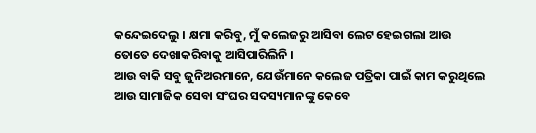କନ୍ଦେଇଦେଲୁ । କ୍ଷମା କରିବୁ, ମୁଁ କଲେଜରୁ ଆସିବା ଲେଟ ହେଇଗଲା ଆଉ ତୋତେ ଦେଖାକରିବାକୁ ଆସିପାରିଲିନି ।
ଆଉ ବାକି ସବୁ ଜୁନିଅରମାନେ, ଯେଉଁମାନେ କଲେଜ ପତ୍ରିକା ପାଇଁ କାମ କରୁଥିଲେ ଆଉ ସାମାଜିକ ସେବା ସଂଘର ସଦସ୍ୟମାନଙ୍କୁ କେବେ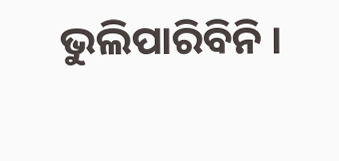ଭୁଲିପାରିବିନି ।